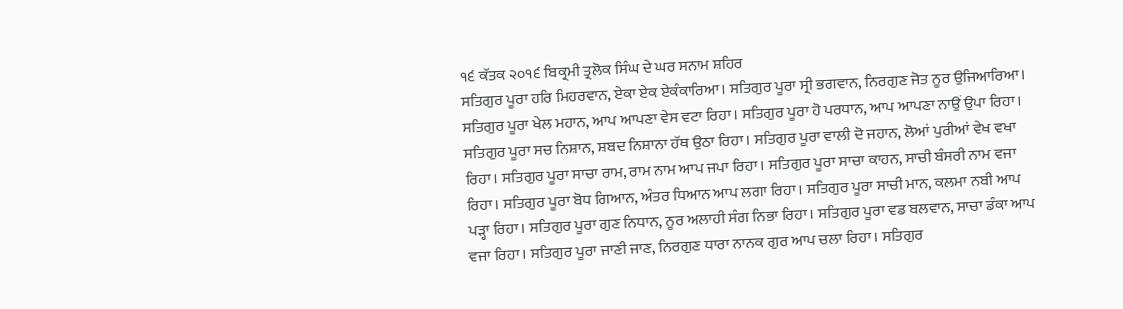੧੬ ਕੱਤਕ ੨੦੧੬ ਬਿਕ੍ਰਮੀ ਤ੍ਰਲੋਕ ਸਿੰਘ ਦੇ ਘਰ ਸਨਾਮ ਸ਼ਹਿਰ
ਸਤਿਗੁਰ ਪੂਰਾ ਹਰਿ ਮਿਹਰਵਾਨ, ਏਕਾ ਏਕ ਏਕੰਕਾਰਿਆ। ਸਤਿਗੁਰ ਪੂਰਾ ਸ੍ਰੀ ਭਗਵਾਨ, ਨਿਰਗੁਣ ਜੋਤ ਨੂਰ ਉਜਿਆਰਿਆ। ਸਤਿਗੁਰ ਪੂਰਾ ਖੇਲ ਮਹਾਨ, ਆਪ ਆਪਣਾ ਵੇਸ ਵਟਾ ਰਿਹਾ। ਸਤਿਗੁਰ ਪੂਰਾ ਹੋ ਪਰਧਾਨ, ਆਪ ਆਪਣਾ ਨਾਉਂ ਉਪਾ ਰਿਹਾ। ਸਤਿਗੁਰ ਪੂਰਾ ਸਚ ਨਿਸ਼ਾਨ, ਸ਼ਬਦ ਨਿਸ਼ਾਨਾ ਹੱਥ ਉਠਾ ਰਿਹਾ। ਸਤਿਗੁਰ ਪੂਰਾ ਵਾਲੀ ਦੋ ਜਹਾਨ, ਲੋਆਂ ਪੁਰੀਆਂ ਵੇਖ ਵਖਾ ਰਿਹਾ। ਸਤਿਗੁਰ ਪੂਰਾ ਸਾਚਾ ਰਾਮ, ਰਾਮ ਨਾਮ ਆਪ ਜਪਾ ਰਿਹਾ। ਸਤਿਗੁਰ ਪੂਰਾ ਸਾਚਾ ਕਾਹਨ, ਸਾਚੀ ਬੰਸਰੀ ਨਾਮ ਵਜਾ ਰਿਹਾ। ਸਤਿਗੁਰ ਪੂਰਾ ਬੋਧ ਗਿਆਨ, ਅੰਤਰ ਧਿਆਨ ਆਪ ਲਗਾ ਰਿਹਾ। ਸਤਿਗੁਰ ਪੂਰਾ ਸਾਚੀ ਮਾਨ, ਕਲਮਾ ਨਬੀ ਆਪ ਪੜ੍ਹਾ ਰਿਹਾ। ਸਤਿਗੁਰ ਪੂਰਾ ਗੁਣ ਨਿਧਾਨ, ਨੂਰ ਅਲਾਹੀ ਸੰਗ ਨਿਭਾ ਰਿਹਾ। ਸਤਿਗੁਰ ਪੂਰਾ ਵਡ ਬਲਵਾਨ, ਸਾਚਾ ਡੰਕਾ ਆਪ ਵਜਾ ਰਿਹਾ। ਸਤਿਗੁਰ ਪੂਰਾ ਜਾਣੀ ਜਾਣ, ਨਿਰਗੁਣ ਧਾਰਾ ਨਾਨਕ ਗੁਰ ਆਪ ਚਲਾ ਰਿਹਾ। ਸਤਿਗੁਰ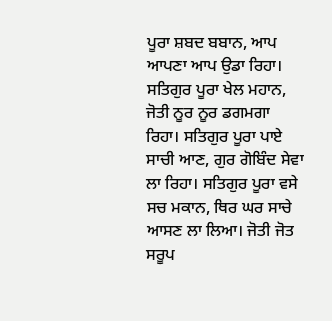ਪੂਰਾ ਸ਼ਬਦ ਬਬਾਨ, ਆਪ ਆਪਣਾ ਆਪ ਉਡਾ ਰਿਹਾ। ਸਤਿਗੁਰ ਪੂਰਾ ਖੇਲ ਮਹਾਨ, ਜੋਤੀ ਨੂਰ ਨੂਰ ਡਗਮਗਾ ਰਿਹਾ। ਸਤਿਗੁਰ ਪੂਰਾ ਪਾਏ ਸਾਚੀ ਆਣ, ਗੁਰ ਗੋਬਿੰਦ ਸੇਵਾ ਲਾ ਰਿਹਾ। ਸਤਿਗੁਰ ਪੂਰਾ ਵਸੇ ਸਚ ਮਕਾਨ, ਥਿਰ ਘਰ ਸਾਚੇ ਆਸਣ ਲਾ ਲਿਆ। ਜੋਤੀ ਜੋਤ ਸਰੂਪ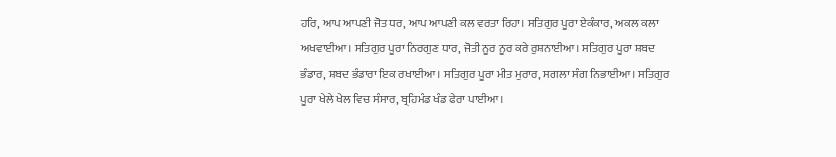ਹਰਿ, ਆਪ ਆਪਣੀ ਜੋਤ ਧਰ, ਆਪ ਆਪਣੀ ਕਲ ਵਰਤਾ ਰਿਹਾ। ਸਤਿਗੁਰ ਪੂਰਾ ਏਕੰਕਾਰ, ਅਕਲ ਕਲਾ ਅਖਵਾਈਆ। ਸਤਿਗੁਰ ਪੂਰਾ ਨਿਰਗੁਣ ਧਾਰ, ਜੋਤੀ ਨੂਰ ਨੂਰ ਕਰੇ ਰੁਸ਼ਨਾਈਆ। ਸਤਿਗੁਰ ਪੂਰਾ ਸ਼ਬਦ ਭੰਡਾਰ, ਸ਼ਬਦ ਭੰਡਾਰਾ ਇਕ ਰਖਾਈਆ। ਸਤਿਗੁਰ ਪੂਰਾ ਮੀਤ ਮੁਰਾਰ, ਸਗਲਾ ਸੰਗ ਨਿਭਾਈਆ। ਸਤਿਗੁਰ ਪੂਰਾ ਖੇਲੇ ਖੇਲ ਵਿਚ ਸੰਸਾਰ, ਬ੍ਰਹਿਮੰਡ ਖੰਡ ਫੇਰਾ ਪਾਈਆ।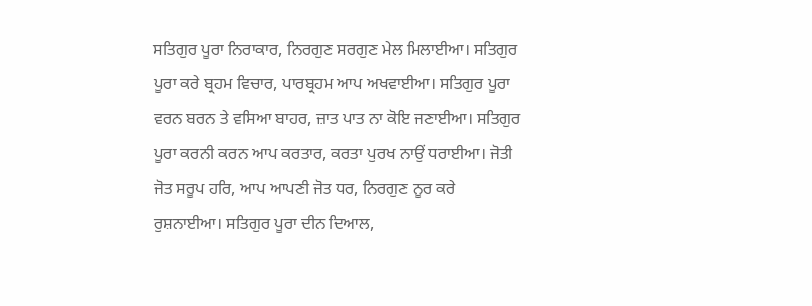ਸਤਿਗੁਰ ਪੂਰਾ ਨਿਰਾਕਾਰ, ਨਿਰਗੁਣ ਸਰਗੁਣ ਮੇਲ ਮਿਲਾਈਆ। ਸਤਿਗੁਰ ਪੂਰਾ ਕਰੇ ਬ੍ਰਹਮ ਵਿਚਾਰ, ਪਾਰਬ੍ਰਹਮ ਆਪ ਅਖਵਾਈਆ। ਸਤਿਗੁਰ ਪੂਰਾ ਵਰਨ ਬਰਨ ਤੇ ਵਸਿਆ ਬਾਹਰ, ਜ਼ਾਤ ਪਾਤ ਨਾ ਕੋਇ ਜਣਾਈਆ। ਸਤਿਗੁਰ ਪੂਰਾ ਕਰਨੀ ਕਰਨ ਆਪ ਕਰਤਾਰ, ਕਰਤਾ ਪੁਰਖ ਨਾਉਂ ਧਰਾਈਆ। ਜੋਤੀ ਜੋਤ ਸਰੂਪ ਹਰਿ, ਆਪ ਆਪਣੀ ਜੋਤ ਧਰ, ਨਿਰਗੁਣ ਨੂਰ ਕਰੇ ਰੁਸ਼ਨਾਈਆ। ਸਤਿਗੁਰ ਪੂਰਾ ਦੀਨ ਦਿਆਲ,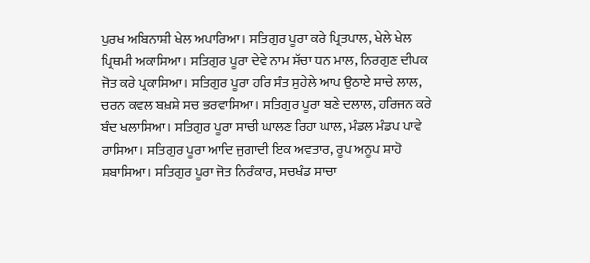ਪੁਰਖ ਅਬਿਨਾਸ਼ੀ ਖੇਲ ਅਪਾਰਿਆ। ਸਤਿਗੁਰ ਪੂਰਾ ਕਰੇ ਪ੍ਰਿਤਪਾਲ, ਖੇਲੇ ਖੇਲ ਪ੍ਰਿਥਮੀ ਅਕਾਸਿਆ। ਸਤਿਗੁਰ ਪੂਰਾ ਦੇਵੇ ਨਾਮ ਸੱਚਾ ਧਨ ਮਾਲ, ਨਿਰਗੁਣ ਦੀਪਕ ਜੋਤ ਕਰੇ ਪ੍ਰਕਾਸਿਆ। ਸਤਿਗੁਰ ਪੂਰਾ ਹਰਿ ਸੰਤ ਸੁਹੇਲੇ ਆਪ ਉਠਾਏ ਸਾਚੇ ਲਾਲ, ਚਰਨ ਕਵਲ ਬਖ਼ਸ਼ੇ ਸਚ ਭਰਵਾਸਿਆ। ਸਤਿਗੁਰ ਪੂਰਾ ਬਣੇ ਦਲਾਲ, ਹਰਿਜਨ ਕਰੇ ਬੰਦ ਖਲਾਸਿਆ। ਸਤਿਗੁਰ ਪੂਰਾ ਸਾਚੀ ਘਾਲਣ ਰਿਹਾ ਘਾਲ, ਮੰਡਲ ਮੰਡਪ ਪਾਵੇ ਰਾਸਿਆ। ਸਤਿਗੁਰ ਪੂਰਾ ਆਦਿ ਜੁਗਾਦੀ ਇਕ ਅਵਤਾਰ, ਰੂਪ ਅਨੂਪ ਸ਼ਾਹੋ ਸ਼ਬਾਸਿਆ। ਸਤਿਗੁਰ ਪੂਰਾ ਜੋਤ ਨਿਰੰਕਾਰ, ਸਚਖੰਡ ਸਾਚਾ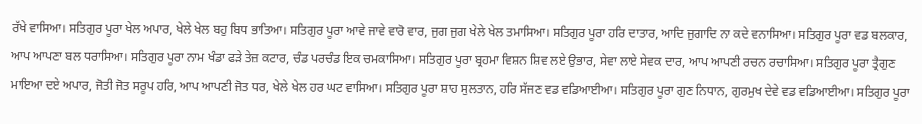ਰੱਖੇ ਵਾਸਿਆ। ਸਤਿਗੁਰ ਪੂਰਾ ਖੇਲ ਅਪਾਰ, ਖੇਲੇ ਖੇਲ ਬਹੁ ਬਿਧ ਭਾਤਿਆ। ਸਤਿਗੁਰ ਪੂਰਾ ਆਵੇ ਜਾਵੇ ਵਾਰੋ ਵਾਰ, ਜੁਗ ਜੁਗ ਖੇਲੇ ਖੇਲ ਤਮਾਸਿਆ। ਸਤਿਗੁਰ ਪੂਰਾ ਹਰਿ ਦਾਤਾਰ, ਆਦਿ ਜੁਗਾਦਿ ਨਾ ਕਦੇ ਵਨਾਸਿਆ। ਸਤਿਗੁਰ ਪੂਰਾ ਵਡ ਬਲਕਾਰ, ਆਪ ਆਪਣਾ ਬਲ ਧਰਾਸਿਆ। ਸਤਿਗੁਰ ਪੂਰਾ ਨਾਮ ਖੰਡਾ ਫੜੇ ਤੇਜ਼ ਕਟਾਰ, ਚੰਡ ਪਰਚੰਡ ਇਕ ਚਮਕਾਸਿਆ। ਸਤਿਗੁਰ ਪੂਰਾ ਬ੍ਰਹਮਾ ਵਿਸ਼ਨ ਸ਼ਿਵ ਲਏ ਉਭਾਰ, ਸੇਵਾ ਲਾਏ ਸੇਵਕ ਦਾਰ, ਆਪ ਆਪਣੀ ਰਚਨ ਰਚਾਸਿਆ। ਸਤਿਗੁਰ ਪੂਰਾ ਤ੍ਰੈਗੁਣ ਮਾਇਆ ਦਏ ਅਪਾਰ, ਜੋਤੀ ਜੋਤ ਸਰੂਪ ਹਰਿ, ਆਪ ਆਪਣੀ ਜੋਤ ਧਰ, ਖੇਲੇ ਖੇਲ ਹਰ ਘਟ ਵਾਸਿਆ। ਸਤਿਗੁਰ ਪੂਰਾ ਸ਼ਾਹ ਸੁਲਤਾਨ, ਹਰਿ ਸੱਜਣ ਵਡ ਵਡਿਆਈਆ। ਸਤਿਗੁਰ ਪੂਰਾ ਗੁਣ ਨਿਧਾਨ, ਗੁਰਮੁਖ ਦੇਵੇ ਵਡ ਵਡਿਆਈਆ। ਸਤਿਗੁਰ ਪੂਰਾ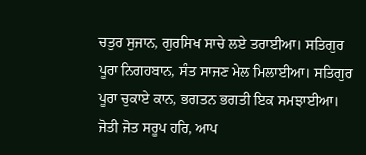ਚਤੁਰ ਸੁਜਾਨ, ਗੁਰਸਿਖ ਸਾਚੇ ਲਏ ਤਰਾਈਆ। ਸਤਿਗੁਰ ਪੂਰਾ ਨਿਗਹਬਾਨ, ਸੰਤ ਸਾਜਣ ਮੇਲ ਮਿਲਾਈਆ। ਸਤਿਗੁਰ ਪੂਰਾ ਚੁਕਾਏ ਕਾਨ, ਭਗਤਨ ਭਗਤੀ ਇਕ ਸਮਝਾਈਆ। ਜੋਤੀ ਜੋਤ ਸਰੂਪ ਹਰਿ, ਆਪ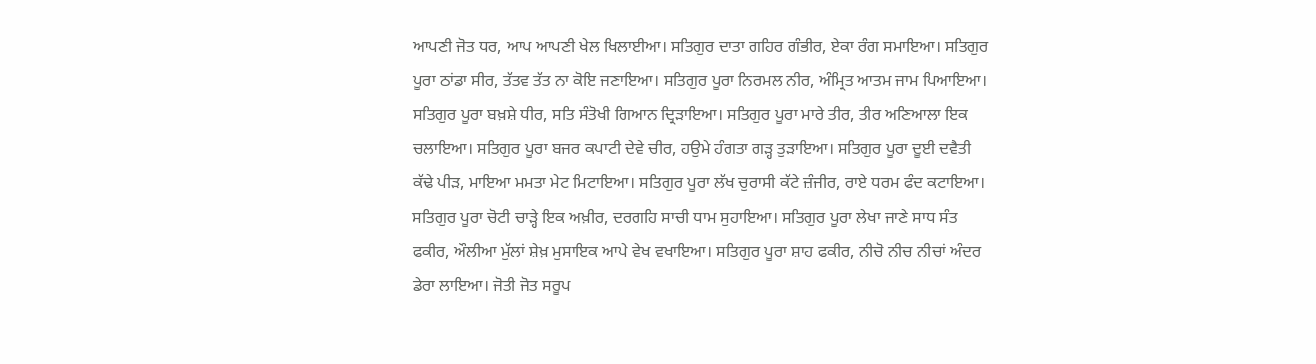ਆਪਣੀ ਜੋਤ ਧਰ, ਆਪ ਆਪਣੀ ਖੇਲ ਖਿਲਾਈਆ। ਸਤਿਗੁਰ ਦਾਤਾ ਗਹਿਰ ਗੰਭੀਰ, ਏਕਾ ਰੰਗ ਸਮਾਇਆ। ਸਤਿਗੁਰ ਪੂਰਾ ਠਾਂਡਾ ਸੀਰ, ਤੱਤਵ ਤੱਤ ਨਾ ਕੋਇ ਜਣਾਇਆ। ਸਤਿਗੁਰ ਪੂਰਾ ਨਿਰਮਲ ਨੀਰ, ਅੰਮ੍ਰਿਤ ਆਤਮ ਜਾਮ ਪਿਆਇਆ। ਸਤਿਗੁਰ ਪੂਰਾ ਬਖ਼ਸ਼ੇ ਧੀਰ, ਸਤਿ ਸੰਤੋਖੀ ਗਿਆਨ ਦ੍ਰਿੜਾਇਆ। ਸਤਿਗੁਰ ਪੂਰਾ ਮਾਰੇ ਤੀਰ, ਤੀਰ ਅਣਿਆਲਾ ਇਕ ਚਲਾਇਆ। ਸਤਿਗੁਰ ਪੂਰਾ ਬਜਰ ਕਪਾਟੀ ਦੇਵੇ ਚੀਰ, ਹਉਮੇ ਹੰਗਤਾ ਗੜ੍ਹ ਤੁੜਾਇਆ। ਸਤਿਗੁਰ ਪੂਰਾ ਦੂਈ ਦਵੈਤੀ ਕੱਢੇ ਪੀੜ, ਮਾਇਆ ਮਮਤਾ ਮੇਟ ਮਿਟਾਇਆ। ਸਤਿਗੁਰ ਪੂਰਾ ਲੱਖ ਚੁਰਾਸੀ ਕੱਟੇ ਜ਼ੰਜੀਰ, ਰਾਏ ਧਰਮ ਫੰਦ ਕਟਾਇਆ। ਸਤਿਗੁਰ ਪੂਰਾ ਚੋਟੀ ਚਾੜ੍ਹੇ ਇਕ ਅਖ਼ੀਰ, ਦਰਗਹਿ ਸਾਚੀ ਧਾਮ ਸੁਹਾਇਆ। ਸਤਿਗੁਰ ਪੂਰਾ ਲੇਖਾ ਜਾਣੇ ਸਾਧ ਸੰਤ ਫਕੀਰ, ਔਲੀਆ ਮੁੱਲਾਂ ਸ਼ੇਖ਼ ਮੁਸਾਇਕ ਆਪੇ ਵੇਖ ਵਖਾਇਆ। ਸਤਿਗੁਰ ਪੂਰਾ ਸ਼ਾਹ ਫਕੀਰ, ਨੀਚੋ ਨੀਚ ਨੀਚਾਂ ਅੰਦਰ ਡੇਰਾ ਲਾਇਆ। ਜੋਤੀ ਜੋਤ ਸਰੂਪ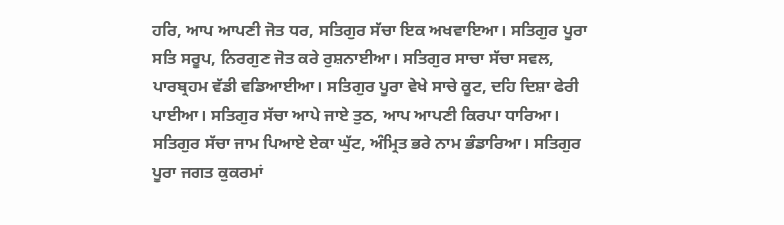ਹਰਿ, ਆਪ ਆਪਣੀ ਜੋਤ ਧਰ, ਸਤਿਗੁਰ ਸੱਚਾ ਇਕ ਅਖਵਾਇਆ। ਸਤਿਗੁਰ ਪੂਰਾ ਸਤਿ ਸਰੂਪ, ਨਿਰਗੁਣ ਜੋਤ ਕਰੇ ਰੁਸ਼ਨਾਈਆ। ਸਤਿਗੁਰ ਸਾਚਾ ਸੱਚਾ ਸਵਲ, ਪਾਰਬ੍ਰਹਮ ਵੱਡੀ ਵਡਿਆਈਆ। ਸਤਿਗੁਰ ਪੂਰਾ ਵੇਖੇ ਸਾਚੇ ਕੂਟ, ਦਹਿ ਦਿਸ਼ਾ ਫੇਰੀ ਪਾਈਆ। ਸਤਿਗੁਰ ਸੱਚਾ ਆਪੇ ਜਾਏ ਤੁਠ, ਆਪ ਆਪਣੀ ਕਿਰਪਾ ਧਾਰਿਆ। ਸਤਿਗੁਰ ਸੱਚਾ ਜਾਮ ਪਿਆਏ ਏਕਾ ਘੁੱਟ, ਅੰਮ੍ਰਿਤ ਭਰੇ ਨਾਮ ਭੰਡਾਰਿਆ। ਸਤਿਗੁਰ ਪੂਰਾ ਜਗਤ ਕੁਕਰਮਾਂ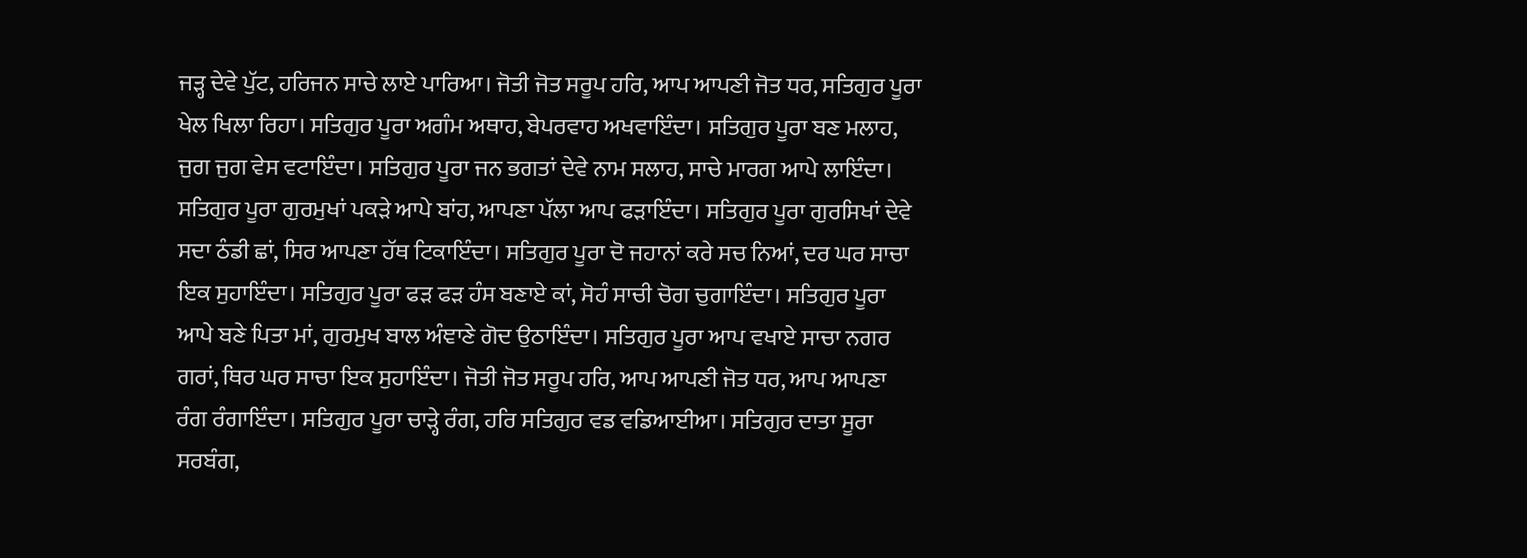ਜੜ੍ਹ ਦੇਵੇ ਪੁੱਟ, ਹਰਿਜਨ ਸਾਚੇ ਲਾਏ ਪਾਰਿਆ। ਜੋਤੀ ਜੋਤ ਸਰੂਪ ਹਰਿ, ਆਪ ਆਪਣੀ ਜੋਤ ਧਰ, ਸਤਿਗੁਰ ਪੂਰਾ ਖੇਲ ਖਿਲਾ ਰਿਹਾ। ਸਤਿਗੁਰ ਪੂਰਾ ਅਗੰਮ ਅਥਾਹ, ਬੇਪਰਵਾਹ ਅਖਵਾਇੰਦਾ। ਸਤਿਗੁਰ ਪੂਰਾ ਬਣ ਮਲਾਹ, ਜੁਗ ਜੁਗ ਵੇਸ ਵਟਾਇੰਦਾ। ਸਤਿਗੁਰ ਪੂਰਾ ਜਨ ਭਗਤਾਂ ਦੇਵੇ ਨਾਮ ਸਲਾਹ, ਸਾਚੇ ਮਾਰਗ ਆਪੇ ਲਾਇੰਦਾ। ਸਤਿਗੁਰ ਪੂਰਾ ਗੁਰਮੁਖਾਂ ਪਕੜੇ ਆਪੇ ਬਾਂਹ, ਆਪਣਾ ਪੱਲਾ ਆਪ ਫੜਾਇੰਦਾ। ਸਤਿਗੁਰ ਪੂਰਾ ਗੁਰਸਿਖਾਂ ਦੇਵੇ ਸਦਾ ਠੰਡੀ ਛਾਂ, ਸਿਰ ਆਪਣਾ ਹੱਥ ਟਿਕਾਇੰਦਾ। ਸਤਿਗੁਰ ਪੂਰਾ ਦੋ ਜਹਾਨਾਂ ਕਰੇ ਸਚ ਨਿਆਂ, ਦਰ ਘਰ ਸਾਚਾ ਇਕ ਸੁਹਾਇੰਦਾ। ਸਤਿਗੁਰ ਪੂਰਾ ਫੜ ਫੜ ਹੰਸ ਬਣਾਏ ਕਾਂ, ਸੋਹੰ ਸਾਚੀ ਚੋਗ ਚੁਗਾਇੰਦਾ। ਸਤਿਗੁਰ ਪੂਰਾ ਆਪੇ ਬਣੇ ਪਿਤਾ ਮਾਂ, ਗੁਰਮੁਖ ਬਾਲ ਅੰਞਾਣੇ ਗੋਦ ਉਠਾਇੰਦਾ। ਸਤਿਗੁਰ ਪੂਰਾ ਆਪ ਵਖਾਏ ਸਾਚਾ ਨਗਰ ਗਰਾਂ, ਥਿਰ ਘਰ ਸਾਚਾ ਇਕ ਸੁਹਾਇੰਦਾ। ਜੋਤੀ ਜੋਤ ਸਰੂਪ ਹਰਿ, ਆਪ ਆਪਣੀ ਜੋਤ ਧਰ, ਆਪ ਆਪਣਾ ਰੰਗ ਰੰਗਾਇੰਦਾ। ਸਤਿਗੁਰ ਪੂਰਾ ਚਾੜ੍ਹੇ ਰੰਗ, ਹਰਿ ਸਤਿਗੁਰ ਵਡ ਵਡਿਆਈਆ। ਸਤਿਗੁਰ ਦਾਤਾ ਸੂਰਾ ਸਰਬੰਗ,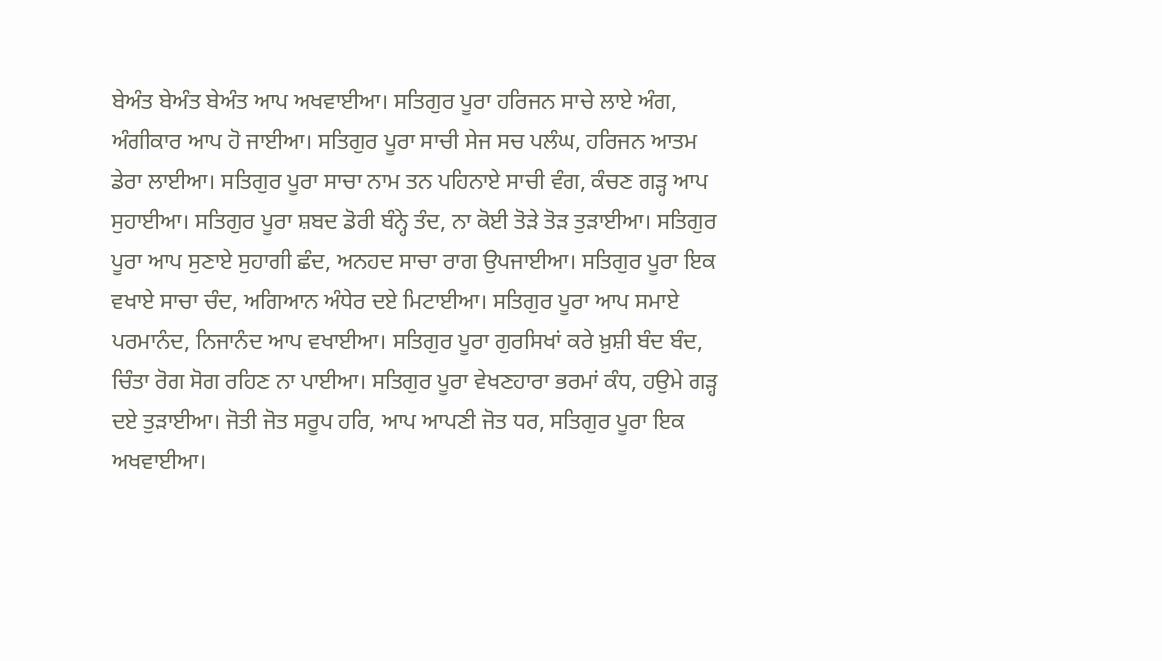ਬੇਅੰਤ ਬੇਅੰਤ ਬੇਅੰਤ ਆਪ ਅਖਵਾਈਆ। ਸਤਿਗੁਰ ਪੂਰਾ ਹਰਿਜਨ ਸਾਚੇ ਲਾਏ ਅੰਗ, ਅੰਗੀਕਾਰ ਆਪ ਹੋ ਜਾਈਆ। ਸਤਿਗੁਰ ਪੂਰਾ ਸਾਚੀ ਸੇਜ ਸਚ ਪਲੰਘ, ਹਰਿਜਨ ਆਤਮ ਡੇਰਾ ਲਾਈਆ। ਸਤਿਗੁਰ ਪੂਰਾ ਸਾਚਾ ਨਾਮ ਤਨ ਪਹਿਨਾਏ ਸਾਚੀ ਵੰਗ, ਕੰਚਣ ਗੜ੍ਹ ਆਪ ਸੁਹਾਈਆ। ਸਤਿਗੁਰ ਪੂਰਾ ਸ਼ਬਦ ਡੋਰੀ ਬੰਨ੍ਹੇ ਤੰਦ, ਨਾ ਕੋਈ ਤੋੜੇ ਤੋੜ ਤੁੜਾਈਆ। ਸਤਿਗੁਰ ਪੂਰਾ ਆਪ ਸੁਣਾਏ ਸੁਹਾਗੀ ਛੰਦ, ਅਨਹਦ ਸਾਚਾ ਰਾਗ ਉਪਜਾਈਆ। ਸਤਿਗੁਰ ਪੂਰਾ ਇਕ ਵਖਾਏ ਸਾਚਾ ਚੰਦ, ਅਗਿਆਨ ਅੰਧੇਰ ਦਏ ਮਿਟਾਈਆ। ਸਤਿਗੁਰ ਪੂਰਾ ਆਪ ਸਮਾਏ ਪਰਮਾਨੰਦ, ਨਿਜਾਨੰਦ ਆਪ ਵਖਾਈਆ। ਸਤਿਗੁਰ ਪੂਰਾ ਗੁਰਸਿਖਾਂ ਕਰੇ ਖ਼ੁਸ਼ੀ ਬੰਦ ਬੰਦ, ਚਿੰਤਾ ਰੋਗ ਸੋਗ ਰਹਿਣ ਨਾ ਪਾਈਆ। ਸਤਿਗੁਰ ਪੂਰਾ ਵੇਖਣਹਾਰਾ ਭਰਮਾਂ ਕੰਧ, ਹਉਮੇ ਗੜ੍ਹ ਦਏ ਤੁੜਾਈਆ। ਜੋਤੀ ਜੋਤ ਸਰੂਪ ਹਰਿ, ਆਪ ਆਪਣੀ ਜੋਤ ਧਰ, ਸਤਿਗੁਰ ਪੂਰਾ ਇਕ ਅਖਵਾਈਆ।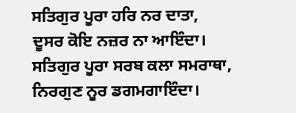ਸਤਿਗੁਰ ਪੂਰਾ ਹਰਿ ਨਰ ਦਾਤਾ, ਦੂਸਰ ਕੋਇ ਨਜ਼ਰ ਨਾ ਆਇੰਦਾ। ਸਤਿਗੁਰ ਪੂਰਾ ਸਰਬ ਕਲਾ ਸਮਰਾਥਾ, ਨਿਰਗੁਣ ਨੂਰ ਡਗਮਗਾਇੰਦਾ।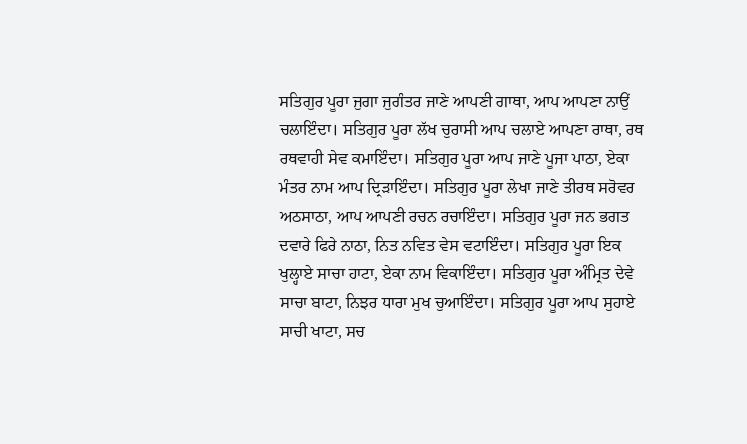ਸਤਿਗੁਰ ਪੂਰਾ ਜੁਗਾ ਜੁਗੰਤਰ ਜਾਣੇ ਆਪਣੀ ਗਾਥਾ, ਆਪ ਆਪਣਾ ਨਾਉਂ ਚਲਾਇੰਦਾ। ਸਤਿਗੁਰ ਪੂਰਾ ਲੱਖ ਚੁਰਾਸੀ ਆਪ ਚਲਾਏ ਆਪਣਾ ਰਾਥਾ, ਰਥ ਰਥਵਾਹੀ ਸੇਵ ਕਮਾਇੰਦਾ। ਸਤਿਗੁਰ ਪੂਰਾ ਆਪ ਜਾਣੇ ਪੂਜਾ ਪਾਠਾ, ਏਕਾ ਮੰਤਰ ਨਾਮ ਆਪ ਦ੍ਰਿੜਾਇੰਦਾ। ਸਤਿਗੁਰ ਪੂਰਾ ਲੇਖਾ ਜਾਣੇ ਤੀਰਥ ਸਰੋਵਰ ਅਠਸਾਠਾ, ਆਪ ਆਪਣੀ ਰਚਨ ਰਚਾਇੰਦਾ। ਸਤਿਗੁਰ ਪੂਰਾ ਜਨ ਭਗਤ ਦਵਾਰੇ ਫਿਰੇ ਨਾਠਾ, ਨਿਤ ਨਵਿਤ ਵੇਸ ਵਟਾਇੰਦਾ। ਸਤਿਗੁਰ ਪੂਰਾ ਇਕ ਖੁਲ੍ਹਾਏ ਸਾਚਾ ਹਾਟਾ, ਏਕਾ ਨਾਮ ਵਿਕਾਇੰਦਾ। ਸਤਿਗੁਰ ਪੂਰਾ ਅੰਮ੍ਰਿਤ ਦੇਵੇ ਸਾਚਾ ਬਾਟਾ, ਨਿਝਰ ਧਾਰਾ ਮੁਖ ਚੁਆਇੰਦਾ। ਸਤਿਗੁਰ ਪੂਰਾ ਆਪ ਸੁਹਾਏ ਸਾਚੀ ਖਾਟਾ, ਸਚ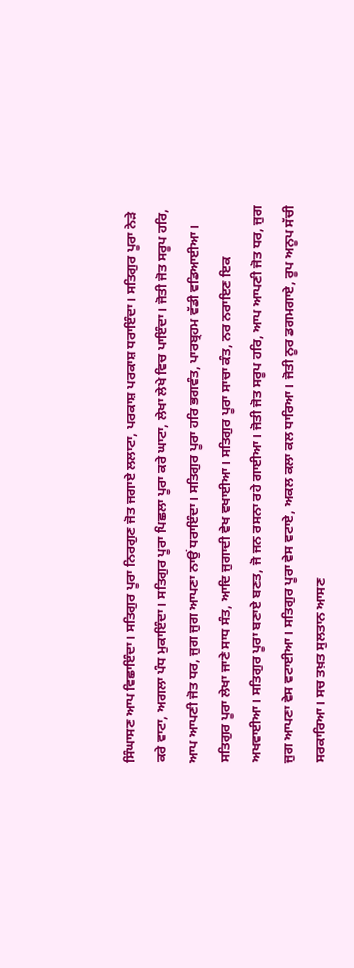ਸਿੰਘਾਸਣ ਆਪ ਵਿਛਾਇੰਦਾ। ਸਤਿਗੁਰ ਪੂਰਾ ਨਿਰਗੁਣ ਜੋਤ ਜਗਾਏ ਲਲਾਟਾ, ਪਰਕਾਸ਼ ਪਰਕਾਸ਼ ਧਰਾਇੰਦਾ। ਸਤਿਗੁਰ ਪੂਰਾ ਨੇੜੇ ਕਰੇ ਵਾਟਾ, ਅਗਲਾ ਪੰਧ ਮੁਕਾਇੰਦਾ। ਸਤਿਗੁਰ ਪੂਰਾ ਪਿਛਲਾ ਪੂਰਾ ਕਰੇ ਘਾਟਾ, ਲੇਖਾ ਲੇਖੇ ਵਿਚ ਪਾਇੰਦਾ। ਜੋਤੀ ਜੋਤ ਸਰੂਪ ਹਰਿ, ਆਪ ਆਪਣੀ ਜੋਤ ਧਰ, ਜੁਗ ਜੁਗ ਆਪਣਾ ਨਾਉਂ ਧਰਾਇੰਦਾ। ਸਤਿਗੁਰ ਪੂਰਾ ਹਰਿ ਭਗਵੰਤ, ਪਾਰਬ੍ਰਹਮ ਵੱਡੀ ਵਡਿਆਈਆ। ਸਤਿਗੁਰ ਪੂਰਾ ਲੇਖਾ ਜਾਣੇ ਸਾਧ ਸੰਤ, ਆਦਿ ਜੁਗਾਦੀ ਵੇਖ ਵਖਾਈਆ। ਸਤਿਗੁਰ ਪੂਰਾ ਸਾਚਾ ਕੰਤ, ਨਰ ਨਰਾਇਣ ਇਕ ਅਖਵਾਈਆ। ਸਤਿਗੁਰ ਪੂਰਾ ਬਣਾਏ ਬਣਤ, ਜੋ ਜਨ ਰਸਨਾ ਰਹੇ ਗਾਈਆ। ਜੋਤੀ ਜੋਤ ਸਰੂਪ ਹਰਿ, ਆਪ ਆਪਣੀ ਜੋਤ ਧਰ, ਜੁਗ ਜੁਗ ਆਪਣਾ ਵੇਸ ਵਟਾਈਆ। ਸਤਿਗੁਰ ਪੂਰਾ ਵੇਸ ਵਟਾਏ, ਅਕਲ ਕਲਾ ਕਲ ਧਾਰਿਆ। ਜੋਤੀ ਨੂਰ ਡਗਮਗਾਏ, ਰੂਪ ਅਨੂਪ ਸੱਚੀ ਸਰਕਾਰਿਆ। ਸਚ ਤਖ਼ਤ ਸੁਲਤਾਨ ਆਸਣ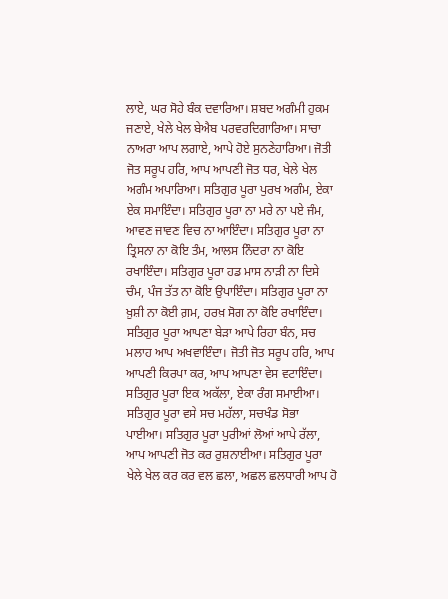ਲਾਏ, ਘਰ ਸੋਹੇ ਬੰਕ ਦਵਾਰਿਆ। ਸ਼ਬਦ ਅਗੰਮੀ ਹੁਕਮ ਜਣਾਏ, ਖੇਲੇ ਖੇਲ ਬੇਐਬ ਪਰਵਰਦਿਗਾਰਿਆ। ਸਾਚਾ ਨਾਅਰਾ ਆਪ ਲਗਾਏ, ਆਪੇ ਹੋਏ ਸੁਨਣੇਹਾਰਿਆ। ਜੋਤੀ ਜੋਤ ਸਰੂਪ ਹਰਿ, ਆਪ ਆਪਣੀ ਜੋਤ ਧਰ, ਖੇਲੇ ਖੇਲ ਅਗੰਮ ਅਪਾਰਿਆ। ਸਤਿਗੁਰ ਪੂਰਾ ਪੁਰਖ ਅਗੰਮ, ਏਕਾ ਏਕ ਸਮਾਇੰਦਾ। ਸਤਿਗੁਰ ਪੂਰਾ ਨਾ ਮਰੇ ਨਾ ਪਏ ਜੰਮ, ਆਵਣ ਜਾਵਣ ਵਿਚ ਨਾ ਆਇੰਦਾ। ਸਤਿਗੁਰ ਪੂਰਾ ਨਾ ਤ੍ਰਿਸਨਾ ਨਾ ਕੋਇ ਤੰਮ, ਆਲਸ ਨਿੰਦਰਾ ਨਾ ਕੋਇ ਰਖਾਇੰਦਾ। ਸਤਿਗੁਰ ਪੂਰਾ ਹਡ ਮਾਸ ਨਾੜੀ ਨਾ ਦਿਸੇ ਚੰਮ, ਪੰਜ ਤੱਤ ਨਾ ਕੋਇ ਉਪਾਇੰਦਾ। ਸਤਿਗੁਰ ਪੂਰਾ ਨਾ ਖ਼ੁਸ਼ੀ ਨਾ ਕੋਈ ਗ਼ਮ, ਹਰਖ਼ ਸੋਗ ਨਾ ਕੋਇ ਰਖਾਇੰਦਾ। ਸਤਿਗੁਰ ਪੂਰਾ ਆਪਣਾ ਬੇੜਾ ਆਪੇ ਰਿਹਾ ਬੰਨ, ਸਚ ਮਲਾਹ ਆਪ ਅਖਵਾਇੰਦਾ। ਜੋਤੀ ਜੋਤ ਸਰੂਪ ਹਰਿ, ਆਪ ਆਪਣੀ ਕਿਰਪਾ ਕਰ, ਆਪ ਆਪਣਾ ਵੇਸ ਵਟਾਇੰਦਾ। ਸਤਿਗੁਰ ਪੂਰਾ ਇਕ ਅਕੱਲਾ, ਏਕਾ ਰੰਗ ਸਮਾਈਆ। ਸਤਿਗੁਰ ਪੂਰਾ ਵਸੇ ਸਚ ਮਹੱਲਾ, ਸਚਖੰਡ ਸੋਭਾ ਪਾਈਆ। ਸਤਿਗੁਰ ਪੂਰਾ ਪੁਰੀਆਂ ਲੋਆਂ ਆਪੇ ਰੱਲਾ, ਆਪ ਆਪਣੀ ਜੋਤ ਕਰ ਰੁਸ਼ਨਾਈਆ। ਸਤਿਗੁਰ ਪੂਰਾ ਖੇਲੇ ਖੇਲ ਕਰ ਕਰ ਵਲ ਛਲਾ, ਅਛਲ ਛਲਧਾਰੀ ਆਪ ਹੋ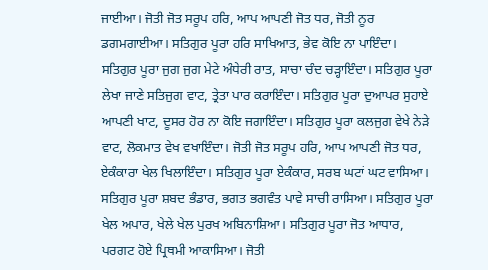ਜਾਈਆ। ਜੋਤੀ ਜੋਤ ਸਰੂਪ ਹਰਿ, ਆਪ ਆਪਣੀ ਜੋਤ ਧਰ, ਜੋਤੀ ਨੂਰ ਡਗਮਗਾਈਆ। ਸਤਿਗੁਰ ਪੂਰਾ ਹਰਿ ਸਾਖਿਆਤ, ਭੇਵ ਕੋਇ ਨਾ ਪਾਇੰਦਾ। ਸਤਿਗੁਰ ਪੂਰਾ ਜੁਗ ਜੁਗ ਮੇਟੇ ਅੰਧੇਰੀ ਰਾਤ, ਸਾਚਾ ਚੰਦ ਚੜ੍ਹਾਇੰਦਾ। ਸਤਿਗੁਰ ਪੂਰਾ ਲੇਖਾ ਜਾਣੇ ਸਤਿਜੁਗ ਵਾਟ, ਤ੍ਰੇਤਾ ਪਾਰ ਕਰਾਇੰਦਾ। ਸਤਿਗੁਰ ਪੂਰਾ ਦੁਆਪਰ ਸੁਹਾਏ ਆਪਣੀ ਖਾਟ, ਦੂਸਰ ਹੋਰ ਨਾ ਕੋਇ ਜਗਾਇੰਦਾ। ਸਤਿਗੁਰ ਪੂਰਾ ਕਲਜੁਗ ਵੇਖੇ ਨੇੜੇ ਵਾਟ, ਲੋਕਮਾਤ ਵੇਖ ਵਖਾਇੰਦਾ। ਜੋਤੀ ਜੋਤ ਸਰੂਪ ਹਰਿ, ਆਪ ਆਪਣੀ ਜੋਤ ਧਰ, ਏਕੰਕਾਰਾ ਖੇਲ ਖਿਲਾਇੰਦਾ। ਸਤਿਗੁਰ ਪੂਰਾ ਏਕੰਕਾਰ, ਸਰਬ ਘਟਾਂ ਘਟ ਵਾਸਿਆ। ਸਤਿਗੁਰ ਪੂਰਾ ਸ਼ਬਦ ਭੰਡਾਰ, ਭਗਤ ਭਗਵੰਤ ਪਾਵੇ ਸਾਚੀ ਰਾਸਿਆ। ਸਤਿਗੁਰ ਪੂਰਾ ਖੇਲ ਅਪਾਰ, ਖੇਲੇ ਖੇਲ ਪੁਰਖ ਅਬਿਨਾਸ਼ਿਆ। ਸਤਿਗੁਰ ਪੂਰਾ ਜੋਤ ਆਧਾਰ, ਪਰਗਟ ਹੋਏ ਪ੍ਰਿਥਮੀ ਆਕਾਸਿਆ। ਜੋਤੀ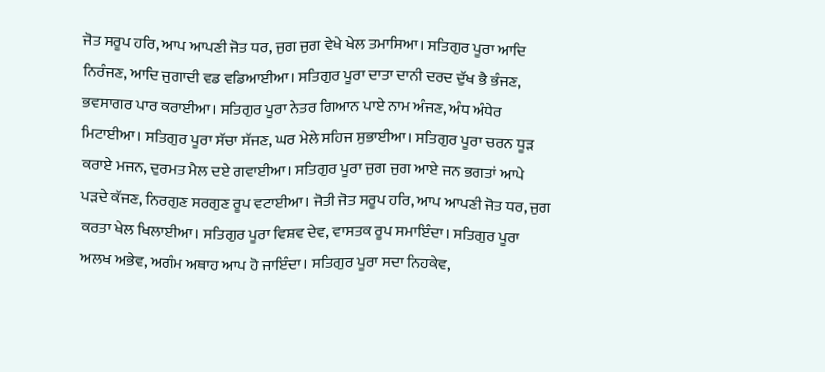ਜੋਤ ਸਰੂਪ ਹਰਿ, ਆਪ ਆਪਣੀ ਜੋਤ ਧਰ, ਜੁਗ ਜੁਗ ਵੇਖੇ ਖੇਲ ਤਮਾਸਿਆ। ਸਤਿਗੁਰ ਪੂਰਾ ਆਦਿ ਨਿਰੰਜਣ, ਆਦਿ ਜੁਗਾਦੀ ਵਡ ਵਡਿਆਈਆ। ਸਤਿਗੁਰ ਪੂਰਾ ਦਾਤਾ ਦਾਨੀ ਦਰਦ ਦੁੱਖ ਭੈ ਭੰਜਣ, ਭਵਸਾਗਰ ਪਾਰ ਕਰਾਈਆ। ਸਤਿਗੁਰ ਪੂਰਾ ਨੇਤਰ ਗਿਆਨ ਪਾਏ ਨਾਮ ਅੰਜਣ, ਅੰਧ ਅੰਧੇਰ ਮਿਟਾਈਆ। ਸਤਿਗੁਰ ਪੂਰਾ ਸੱਚਾ ਸੱਜਣ, ਘਰ ਮੇਲੇ ਸਹਿਜ ਸੁਭਾਈਆ। ਸਤਿਗੁਰ ਪੂਰਾ ਚਰਨ ਧੂੜ ਕਰਾਏ ਮਜਨ, ਦੁਰਮਤ ਮੈਲ ਦਏ ਗਵਾਈਆ। ਸਤਿਗੁਰ ਪੂਰਾ ਜੁਗ ਜੁਗ ਆਏ ਜਨ ਭਗਤਾਂ ਆਪੇ ਪੜਦੇ ਕੱਜਣ, ਨਿਰਗੁਣ ਸਰਗੁਣ ਰੂਪ ਵਟਾਈਆ। ਜੋਤੀ ਜੋਤ ਸਰੂਪ ਹਰਿ, ਆਪ ਆਪਣੀ ਜੋਤ ਧਰ, ਜੁਗ ਕਰਤਾ ਖੇਲ ਖਿਲਾਈਆ। ਸਤਿਗੁਰ ਪੂਰਾ ਵਿਸ਼ਵ ਦੇਵ, ਵਾਸਤਕ ਰੂਪ ਸਮਾਇੰਦਾ। ਸਤਿਗੁਰ ਪੂਰਾ ਅਲਖ ਅਭੇਵ, ਅਗੰਮ ਅਥਾਹ ਆਪ ਹੋ ਜਾਇੰਦਾ। ਸਤਿਗੁਰ ਪੂਰਾ ਸਦਾ ਨਿਹਕੇਵ,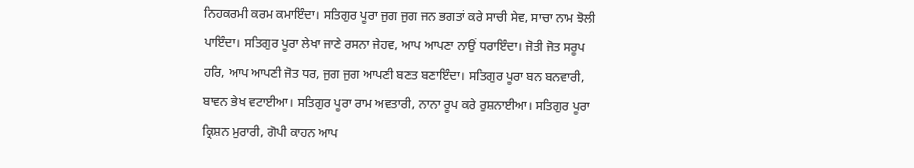ਨਿਹਕਰਮੀ ਕਰਮ ਕਮਾਇੰਦਾ। ਸਤਿਗੁਰ ਪੂਰਾ ਜੁਗ ਜੁਗ ਜਨ ਭਗਤਾਂ ਕਰੇ ਸਾਚੀ ਸੇਵ, ਸਾਚਾ ਨਾਮ ਝੋਲੀ ਪਾਇੰਦਾ। ਸਤਿਗੁਰ ਪੂਰਾ ਲੇਖਾ ਜਾਣੇ ਰਸਨਾ ਜੇਹਵ, ਆਪ ਆਪਣਾ ਨਾਉਂ ਧਰਾਇੰਦਾ। ਜੋਤੀ ਜੋਤ ਸਰੂਪ ਹਰਿ, ਆਪ ਆਪਣੀ ਜੋਤ ਧਰ, ਜੁਗ ਜੁਗ ਆਪਣੀ ਬਣਤ ਬਣਾਇੰਦਾ। ਸਤਿਗੁਰ ਪੂਰਾ ਬਨ ਬਨਵਾਰੀ, ਬਾਵਨ ਭੇਖ ਵਟਾਈਆ। ਸਤਿਗੁਰ ਪੂਰਾ ਰਾਮ ਅਵਤਾਰੀ, ਨਾਨਾ ਰੂਪ ਕਰੇ ਰੁਸ਼ਨਾਈਆ। ਸਤਿਗੁਰ ਪੂਰਾ ਕ੍ਰਿਸ਼ਨ ਮੁਰਾਰੀ, ਗੋਪੀ ਕਾਹਨ ਆਪ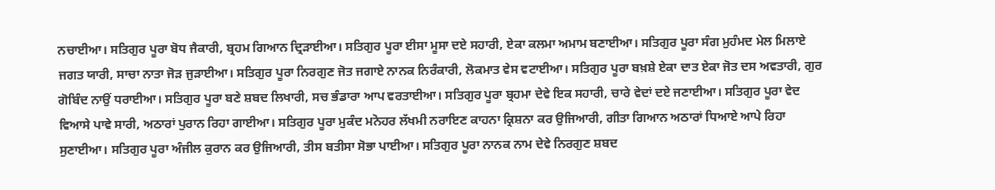ਨਚਾਈਆ। ਸਤਿਗੁਰ ਪੂਰਾ ਬੋਧ ਜੈਕਾਰੀ, ਬ੍ਰਹਮ ਗਿਆਨ ਦ੍ਰਿੜਾਈਆ। ਸਤਿਗੁਰ ਪੂਰਾ ਈਸਾ ਮੂਸਾ ਦਏ ਸਹਾਰੀ, ਏਕਾ ਕਲਮਾ ਅਮਾਮ ਬਣਾਈਆ। ਸਤਿਗੁਰ ਪੂਰਾ ਸੰਗ ਮੁਹੰਮਦ ਮੇਲ ਮਿਲਾਏ ਜਗਤ ਯਾਰੀ, ਸਾਚਾ ਨਾਤਾ ਜੋੜ ਜੁੜਾਈਆ। ਸਤਿਗੁਰ ਪੂਰਾ ਨਿਰਗੁਣ ਜੋਤ ਜਗਾਏ ਨਾਨਕ ਨਿਰੰਕਾਰੀ, ਲੋਕਮਾਤ ਵੇਸ ਵਟਾਈਆ। ਸਤਿਗੁਰ ਪੂਰਾ ਬਖ਼ਸ਼ੇ ਏਕਾ ਦਾਤ ਏਕਾ ਜੋਤ ਦਸ ਅਵਤਾਰੀ, ਗੁਰ ਗੋਬਿੰਦ ਨਾਉਂ ਧਰਾਈਆ। ਸਤਿਗੁਰ ਪੂਰਾ ਬਣੇ ਸ਼ਬਦ ਲਿਖਾਰੀ, ਸਚ ਭੰਡਾਰਾ ਆਪ ਵਰਤਾਈਆ। ਸਤਿਗੁਰ ਪੂਰਾ ਬ੍ਰਹਮਾ ਦੇਵੇ ਇਕ ਸਹਾਰੀ, ਚਾਰੇ ਵੇਦਾਂ ਦਏ ਜਣਾਈਆ। ਸਤਿਗੁਰ ਪੂਰਾ ਵੇਦ ਵਿਆਸੇ ਪਾਵੇ ਸਾਰੀ, ਅਠਾਰਾਂ ਪੁਰਾਨ ਰਿਹਾ ਗਾਈਆ। ਸਤਿਗੁਰ ਪੂਰਾ ਮੁਕੰਦ ਮਨੋਹਰ ਲੱਖਮੀ ਨਰਾਇਣ ਕਾਹਨਾ ਕ੍ਰਿਸ਼ਨਾ ਕਰ ਉਜਿਆਰੀ, ਗੀਤਾ ਗਿਆਨ ਅਠਾਰਾਂ ਧਿਆਏ ਆਪੇ ਰਿਹਾ ਸੁਣਾਈਆ। ਸਤਿਗੁਰ ਪੂਰਾ ਅੰਜੀਲ ਕੁਰਾਨ ਕਰ ਉਜਿਆਰੀ, ਤੀਸ ਬਤੀਸਾ ਸੋਭਾ ਪਾਈਆ। ਸਤਿਗੁਰ ਪੂਰਾ ਨਾਨਕ ਨਾਮ ਦੇਵੇ ਨਿਰਗੁਣ ਸ਼ਬਦ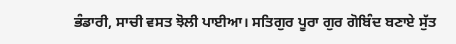ਭੰਡਾਰੀ, ਸਾਚੀ ਵਸਤ ਝੋਲੀ ਪਾਈਆ। ਸਤਿਗੁਰ ਪੂਰਾ ਗੁਰ ਗੋਬਿੰਦ ਬਣਾਏ ਸੁੱਤ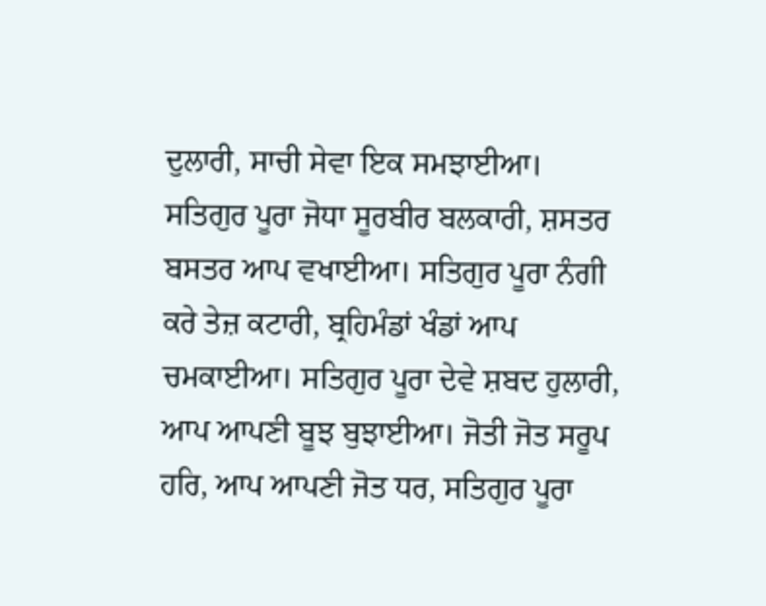ਦੁਲਾਰੀ, ਸਾਚੀ ਸੇਵਾ ਇਕ ਸਮਝਾਈਆ। ਸਤਿਗੁਰ ਪੂਰਾ ਜੋਧਾ ਸੂਰਬੀਰ ਬਲਕਾਰੀ, ਸ਼ਸਤਰ ਬਸਤਰ ਆਪ ਵਖਾਈਆ। ਸਤਿਗੁਰ ਪੂਰਾ ਨੰਗੀ ਕਰੇ ਤੇਜ਼ ਕਟਾਰੀ, ਬ੍ਰਹਿਮੰਡਾਂ ਖੰਡਾਂ ਆਪ ਚਮਕਾਈਆ। ਸਤਿਗੁਰ ਪੂਰਾ ਦੇਵੇ ਸ਼ਬਦ ਹੁਲਾਰੀ, ਆਪ ਆਪਣੀ ਬੂਝ ਬੁਝਾਈਆ। ਜੋਤੀ ਜੋਤ ਸਰੂਪ ਹਰਿ, ਆਪ ਆਪਣੀ ਜੋਤ ਧਰ, ਸਤਿਗੁਰ ਪੂਰਾ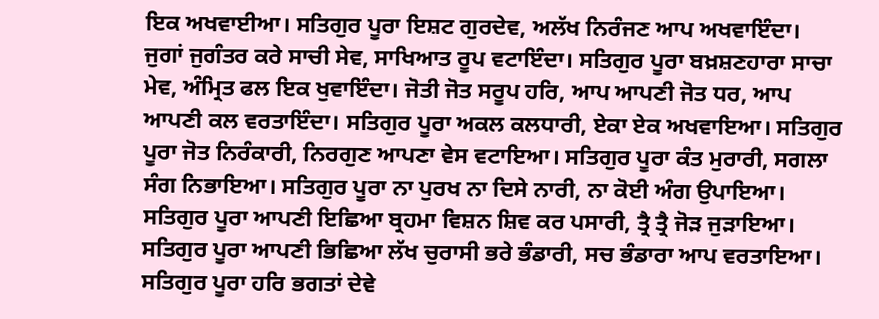ਇਕ ਅਖਵਾਈਆ। ਸਤਿਗੁਰ ਪੂਰਾ ਇਸ਼ਟ ਗੁਰਦੇਵ, ਅਲੱਖ ਨਿਰੰਜਣ ਆਪ ਅਖਵਾਇੰਦਾ। ਜੁਗਾਂ ਜੁਗੰਤਰ ਕਰੇ ਸਾਚੀ ਸੇਵ, ਸਾਖਿਆਤ ਰੂਪ ਵਟਾਇੰਦਾ। ਸਤਿਗੁਰ ਪੂਰਾ ਬਖ਼ਸ਼ਣਹਾਰਾ ਸਾਚਾ ਮੇਵ, ਅੰਮ੍ਰਿਤ ਫਲ ਇਕ ਖੁਵਾਇੰਦਾ। ਜੋਤੀ ਜੋਤ ਸਰੂਪ ਹਰਿ, ਆਪ ਆਪਣੀ ਜੋਤ ਧਰ, ਆਪ ਆਪਣੀ ਕਲ ਵਰਤਾਇੰਦਾ। ਸਤਿਗੁਰ ਪੂਰਾ ਅਕਲ ਕਲਧਾਰੀ, ਏਕਾ ਏਕ ਅਖਵਾਇਆ। ਸਤਿਗੁਰ ਪੂਰਾ ਜੋਤ ਨਿਰੰਕਾਰੀ, ਨਿਰਗੁਣ ਆਪਣਾ ਵੇਸ ਵਟਾਇਆ। ਸਤਿਗੁਰ ਪੂਰਾ ਕੰਤ ਮੁਰਾਰੀ, ਸਗਲਾ ਸੰਗ ਨਿਭਾਇਆ। ਸਤਿਗੁਰ ਪੂਰਾ ਨਾ ਪੁਰਖ ਨਾ ਦਿਸੇ ਨਾਰੀ, ਨਾ ਕੋਈ ਅੰਗ ਉਪਾਇਆ। ਸਤਿਗੁਰ ਪੂਰਾ ਆਪਣੀ ਇਛਿਆ ਬ੍ਰਹਮਾ ਵਿਸ਼ਨ ਸ਼ਿਵ ਕਰ ਪਸਾਰੀ, ਤ੍ਰੈ ਤ੍ਰੈ ਜੋੜ ਜੁੜਾਇਆ। ਸਤਿਗੁਰ ਪੂਰਾ ਆਪਣੀ ਭਿਛਿਆ ਲੱਖ ਚੁਰਾਸੀ ਭਰੇ ਭੰਡਾਰੀ, ਸਚ ਭੰਡਾਰਾ ਆਪ ਵਰਤਾਇਆ। ਸਤਿਗੁਰ ਪੂਰਾ ਹਰਿ ਭਗਤਾਂ ਦੇਵੇ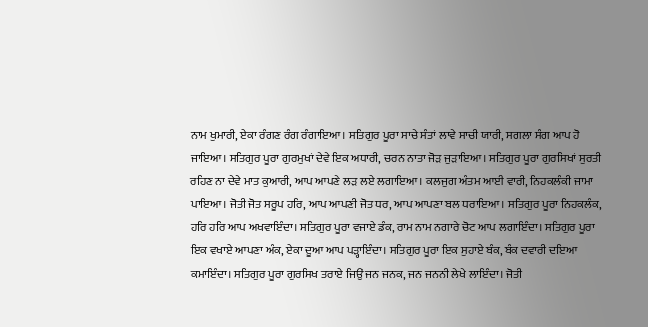ਨਾਮ ਖੁਮਾਰੀ, ਏਕਾ ਰੰਗਣ ਰੰਗ ਰੰਗਾਇਆ। ਸਤਿਗੁਰ ਪੂਰਾ ਸਾਚੇ ਸੰਤਾਂ ਲਾਵੇ ਸਾਚੀ ਯਾਰੀ, ਸਗਲਾ ਸੰਗ ਆਪ ਹੋ ਜਾਇਆ। ਸਤਿਗੁਰ ਪੂਰਾ ਗੁਰਮੁਖਾਂ ਦੇਵੇ ਇਕ ਅਧਾਰੀ, ਚਰਨ ਨਾਤਾ ਜੋੜ ਜੁੜਾਇਆ। ਸਤਿਗੁਰ ਪੂਰਾ ਗੁਰਸਿਖਾਂ ਸੁਰਤੀ ਰਹਿਣ ਨਾ ਦੇਵੇ ਮਾਤ ਕੁਆਰੀ, ਆਪ ਆਪਣੇ ਲੜ ਲਏ ਲਗਾਇਆ। ਕਲਜੁਗ ਅੰਤਮ ਆਈ ਵਾਰੀ, ਨਿਹਕਲੰਕੀ ਜਾਮਾ ਪਾਇਆ। ਜੋਤੀ ਜੋਤ ਸਰੂਪ ਹਰਿ, ਆਪ ਆਪਣੀ ਜੋਤ ਧਰ, ਆਪ ਆਪਣਾ ਬਲ ਧਰਾਇਆ। ਸਤਿਗੁਰ ਪੂਰਾ ਨਿਹਕਲੰਕ, ਹਰਿ ਹਰਿ ਆਪ ਅਖਵਾਇੰਦਾ। ਸਤਿਗੁਰ ਪੂਰਾ ਵਜਾਏ ਡੰਕ, ਰਾਮ ਨਾਮ ਨਗਾਰੇ ਚੋਟ ਆਪ ਲਗਾਇੰਦਾ। ਸਤਿਗੁਰ ਪੂਰਾ ਇਕ ਵਖਾਏ ਆਪਣਾ ਅੰਕ, ਏਕਾ ਦੂਆ ਆਪ ਪੜ੍ਹਾਇੰਦਾ। ਸਤਿਗੁਰ ਪੂਰਾ ਇਕ ਸੁਹਾਏ ਬੰਕ, ਬੰਕ ਦਵਾਰੀ ਦਇਆ ਕਮਾਇੰਦਾ। ਸਤਿਗੁਰ ਪੂਰਾ ਗੁਰਸਿਖ ਤਰਾਏ ਜਿਉਂ ਜਨ ਜਨਕ, ਜਨ ਜਨਨੀ ਲੇਖੇ ਲਾਇੰਦਾ। ਜੋਤੀ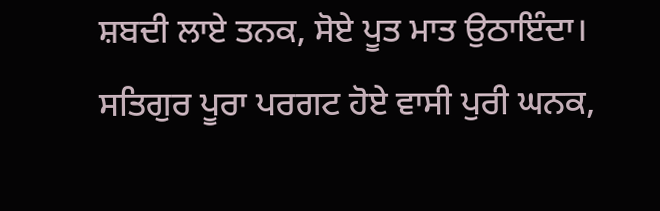ਸ਼ਬਦੀ ਲਾਏ ਤਨਕ, ਸੋਏ ਪੂਤ ਮਾਤ ਉਠਾਇੰਦਾ। ਸਤਿਗੁਰ ਪੂਰਾ ਪਰਗਟ ਹੋਏ ਵਾਸੀ ਪੁਰੀ ਘਨਕ,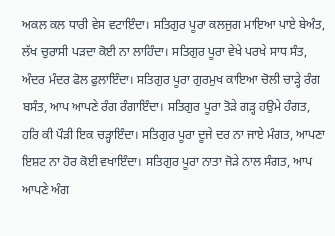ਅਕਲ ਕਲ ਧਾਰੀ ਵੇਸ ਵਟਾਇੰਦਾ। ਸਤਿਗੁਰ ਪੂਰਾ ਕਲਜੁਗ ਮਾਇਆ ਪਾਏ ਬੇਅੰਤ, ਲੱਖ ਚੁਰਾਸੀ ਪੜਦਾ ਕੋਈ ਨਾ ਲਾਹਿੰਦਾ। ਸਤਿਗੁਰ ਪੂਰਾ ਵੇਖੇ ਪਰਖੇ ਸਾਧ ਸੰਤ, ਅੰਦਰ ਮੰਦਰ ਫੋਲ ਫੁਲਾਇੰਦਾ। ਸਤਿਗੁਰ ਪੂਰਾ ਗੁਰਮੁਖ ਕਾਇਆ ਚੋਲੀ ਚਾੜ੍ਹੇ ਰੰਗ ਬਸੰਤ, ਆਪ ਆਪਣੇ ਰੰਗ ਰੰਗਾਇੰਦਾ। ਸਤਿਗੁਰ ਪੂਰਾ ਤੋੜੇ ਗੜ੍ਹ ਹਉਮੇ ਹੰਗਤ, ਹਰਿ ਕੀ ਪੌੜੀ ਇਕ ਚੜ੍ਹਾਇੰਦਾ। ਸਤਿਗੁਰ ਪੂਰਾ ਦੂਜੇ ਦਰ ਨਾ ਜਾਏ ਮੰਗਤ, ਆਪਣਾ ਇਸ਼ਟ ਨਾ ਹੋਰ ਕੋਈ ਵਖਾਇੰਦਾ। ਸਤਿਗੁਰ ਪੂਰਾ ਨਾਤਾ ਜੋੜੇ ਨਾਲ ਸੰਗਤ, ਆਪ ਆਪਣੇ ਅੰਗ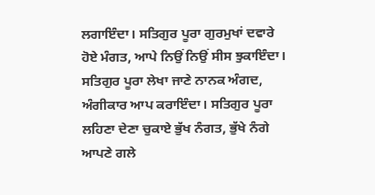ਲਗਾਇੰਦਾ। ਸਤਿਗੁਰ ਪੂਰਾ ਗੁਰਮੁਖਾਂ ਦਵਾਰੇ ਹੋਏ ਮੰਗਤ, ਆਪੇ ਨਿਉਂ ਨਿਉਂ ਸੀਸ ਝੁਕਾਇੰਦਾ। ਸਤਿਗੁਰ ਪੂਰਾ ਲੇਖਾ ਜਾਣੇ ਨਾਨਕ ਅੰਗਦ, ਅੰਗੀਕਾਰ ਆਪ ਕਰਾਇੰਦਾ। ਸਤਿਗੁਰ ਪੂਰਾ ਲਹਿਣਾ ਦੇਣਾ ਚੁਕਾਏ ਭੁੱਖ ਨੰਗਤ, ਭੁੱਖੇ ਨੰਗੇ ਆਪਣੇ ਗਲੇ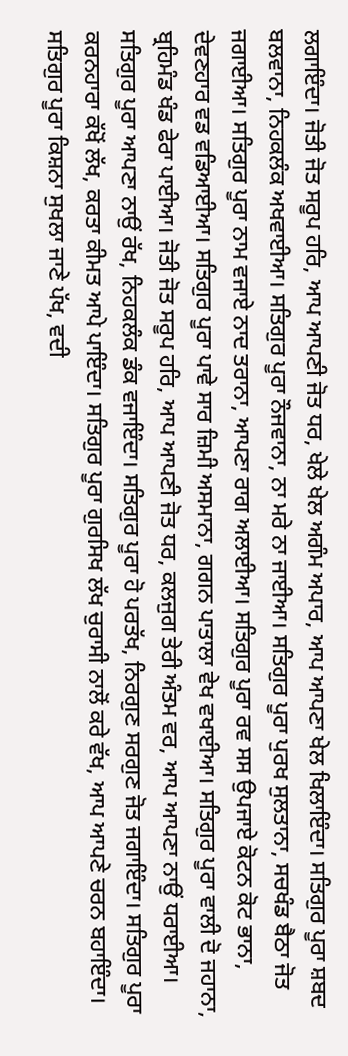ਲਗਾਇੰਦਾ। ਜੋਤੀ ਜੋਤ ਸਰੂਪ ਹਰਿ, ਆਪ ਆਪਣੀ ਜੋਤ ਧਰ, ਖੇਲੇ ਖੇਲ ਅਗੰਮ ਅਪਾਰ, ਆਪ ਆਪਣਾ ਖੇਲ ਖਿਲਾਇੰਦਾ। ਸਤਿਗੁਰ ਪੂਰਾ ਸ਼ਬਦ ਬਲਵਾਨਾ, ਨਿਹਕਲੰਕ ਅਖਵਾਈਆ। ਸਤਿਗੁਰ ਪੂਰਾ ਨੌਜਵਾਨਾ, ਨਾ ਮਰੇ ਨਾ ਜਾਈਆ। ਸਤਿਗੁਰ ਪੂਰਾ ਪੁਰਖ ਸੁਲਤਾਨਾ, ਸਚਖੰਡ ਬੈਠਾ ਜੋਤ ਜਗਾਈਆ। ਸਤਿਗੁਰ ਪੂਰਾ ਨਾਮ ਵਜਾਏ ਨਾਦ ਤਰਾਨਾ, ਆਪਣਾ ਰਾਗ ਅਲਾਈਆ। ਸਤਿਗੁਰ ਪੂਰਾ ਰਵ ਸਸ ਉਪਜਾਏ ਕੋਟਨ ਕੋਟ ਭਾਨਾ, ਦੇਵਣਹਾਰ ਵਡ ਵਡਿਆਈਆ। ਸਤਿਗੁਰ ਪੂਰਾ ਪਾਵੇ ਸਾਰ ਜ਼ਿਮੀ ਅਸਮਾਨਾ, ਗਗਨ ਪਾਤਾਲਾ ਵੇਖ ਵਖਾਈਆ। ਸਤਿਗੁਰ ਪੂਰਾ ਵਾਲੀ ਦੋ ਜਹਾਨਾ, ਬ੍ਰਹਿਮੰਡ ਖੰਡ ਫੇਰਾ ਪਾਈਆ। ਜੋਤੀ ਜੋਤ ਸਰੂਪ ਹਰਿ, ਆਪ ਆਪਣੀ ਜੋਤ ਧਰ, ਕਲਜੁਗ ਤੇਰੀ ਅੰਤਮ ਵਰ, ਆਪ ਆਪਣਾ ਨਾਉਂ ਧਰਾਈਆ। ਸਤਿਗੁਰ ਪੂਰਾ ਆਪਣਾ ਨਾਉਂ ਰੱਖ, ਨਿਹਕਲੰਕ ਡੰਕ ਵਜਾਇੰਦਾ। ਸਤਿਗੁਰ ਪੂਰਾ ਹੋ ਪਰਤੱਖ, ਨਿਰਗੁਣ ਸਰਗੁਣ ਜੋਤ ਜਗਾਇੰਦਾ। ਸਤਿਗੁਰ ਪੂਰਾ ਕਰਨਹਾਰਾ ਕੱਖੋਂ ਲੱਖ, ਕਰਤਾ ਕੀਮਤ ਆਪੇ ਪਾਇੰਦਾ। ਸਤਿਗੁਰ ਪੂਰਾ ਗੁਰਸਿਖ ਲੱਖ ਚੁਰਾਸੀ ਨਾਲੋਂ ਕਰੇ ਵੱਖ, ਆਪ ਆਪਣੇ ਚਰਨ ਬਹਾਇੰਦਾ। ਸਤਿਗੁਰ ਪੂਰਾ ਕਿਸ਼ਨਾ ਸੁਖਲਾ ਜਾਣੇ ਪੱਖ, ਵਦੀ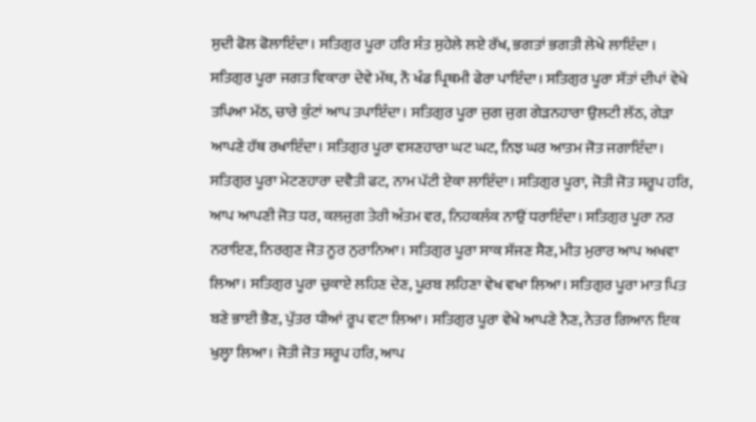ਸੁਦੀ ਫੋਲ ਫੋਲਾਇੰਦਾ। ਸਤਿਗੁਰ ਪੂਰਾ ਹਰਿ ਸੰਤ ਸੁਹੇਲੇ ਲਏ ਰੱਖ, ਭਗਤਾਂ ਭਗਤੀ ਲੇਖੇ ਲਾਇੰਦਾ । ਸਤਿਗੁਰ ਪੂਰਾ ਜਗਤ ਵਿਕਾਰਾ ਦੇਵੇ ਮੱਥ, ਨੌ ਖੰਡ ਪ੍ਰਿਥਮੀ ਫੇਰਾ ਪਾਇੰਦਾ। ਸਤਿਗੁਰ ਪੂਰਾ ਸੱਤਾਂ ਦੀਪਾਂ ਵੇਖੇ ਤਪਿਆ ਮੱਠ, ਚਾਰੇ ਕੁੰਟਾਂ ਆਪ ਤਪਾਇੰਦਾ। ਸਤਿਗੁਰ ਪੂਰਾ ਜੁਗ ਜੁਗ ਗੇੜਨਹਾਰਾ ਉਲਟੀ ਲੱਠ, ਗੇੜਾ ਆਪਣੇ ਹੱਥ ਰਖਾਇੰਦਾ। ਸਤਿਗੁਰ ਪੂਰਾ ਵਸਣਹਾਰਾ ਘਟ ਘਟ, ਨਿਝ ਘਰ ਆਤਮ ਜੋਤ ਜਗਾਇੰਦਾ। ਸਤਿਗੁਰ ਪੂਰਾ ਮੇਟਣਹਾਰਾ ਦਵੈਤੀ ਫਟ, ਨਾਮ ਪੱਟੀ ਏਕਾ ਲਾਇੰਦਾ। ਸਤਿਗੁਰ ਪੂਰਾ, ਜੋਤੀ ਜੋਤ ਸਰੂਪ ਹਰਿ, ਆਪ ਆਪਣੀ ਜੋਤ ਧਰ, ਕਲਜੁਗ ਤੇਰੀ ਅੰਤਮ ਵਰ, ਨਿਹਕਲੰਕ ਨਾਉਂ ਧਰਾਇੰਦਾ। ਸਤਿਗੁਰ ਪੂਰਾ ਨਰ ਨਰਾਇਣ, ਨਿਰਗੁਣ ਜੋਤ ਨੂਰ ਨੁਰਾਨਿਆ। ਸਤਿਗੁਰ ਪੂਰਾ ਸਾਕ ਸੱਜਣ ਸੈਣ, ਮੀਤ ਮੁਰਾਰ ਆਪ ਅਖਵਾ ਲਿਆ। ਸਤਿਗੁਰ ਪੂਰਾ ਚੁਕਾਏ ਲਹਿਣ ਦੇਣ, ਪੂਰਬ ਲਹਿਣਾ ਵੇਖ ਵਖਾ ਲਿਆ। ਸਤਿਗੁਰ ਪੂਰਾ ਮਾਤ ਪਿਤ ਬਣੇ ਭਾਈ ਭੈਣ, ਪੁੱਤਰ ਧੀਆਂ ਰੂਪ ਵਟਾ ਲਿਆ। ਸਤਿਗੁਰ ਪੂਰਾ ਵੇਖੇ ਆਪਣੇ ਨੈਣ, ਨੇਤਰ ਗਿਆਨ ਇਕ ਖੁਲ੍ਹਾ ਲਿਆ। ਜੋਤੀ ਜੋਤ ਸਰੂਪ ਹਰਿ, ਆਪ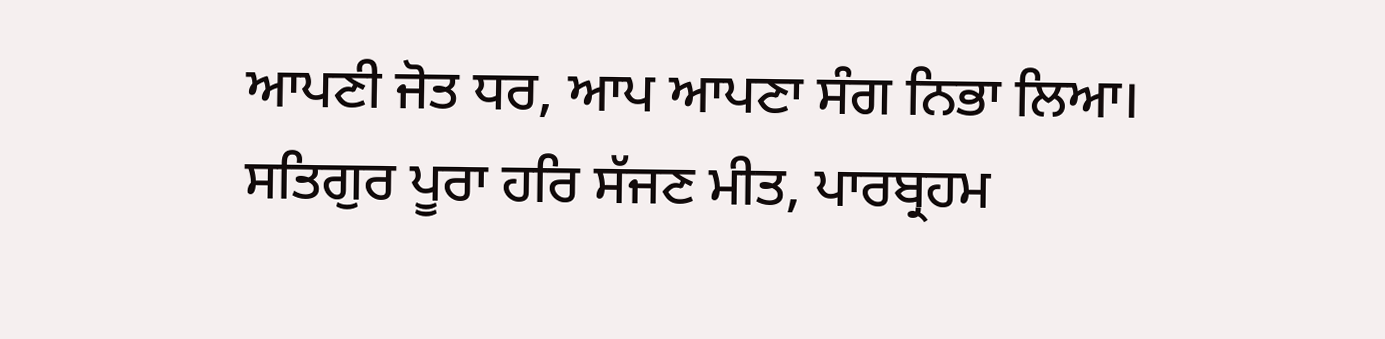ਆਪਣੀ ਜੋਤ ਧਰ, ਆਪ ਆਪਣਾ ਸੰਗ ਨਿਭਾ ਲਿਆ। ਸਤਿਗੁਰ ਪੂਰਾ ਹਰਿ ਸੱਜਣ ਮੀਤ, ਪਾਰਬ੍ਰਹਮ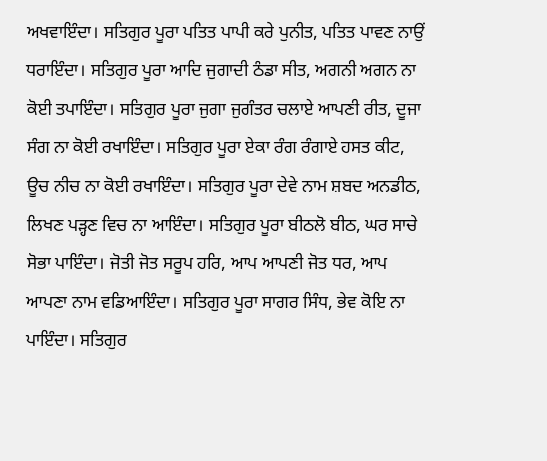ਅਖਵਾਇੰਦਾ। ਸਤਿਗੁਰ ਪੂਰਾ ਪਤਿਤ ਪਾਪੀ ਕਰੇ ਪੁਨੀਤ, ਪਤਿਤ ਪਾਵਣ ਨਾਉਂ ਧਰਾਇੰਦਾ। ਸਤਿਗੁਰ ਪੂਰਾ ਆਦਿ ਜੁਗਾਦੀ ਠੰਡਾ ਸੀਤ, ਅਗਨੀ ਅਗਨ ਨਾ ਕੋਈ ਤਪਾਇੰਦਾ। ਸਤਿਗੁਰ ਪੂਰਾ ਜੁਗਾ ਜੁਗੰਤਰ ਚਲਾਏ ਆਪਣੀ ਰੀਤ, ਦੂਜਾ ਸੰਗ ਨਾ ਕੋਈ ਰਖਾਇੰਦਾ। ਸਤਿਗੁਰ ਪੂਰਾ ਏਕਾ ਰੰਗ ਰੰਗਾਏ ਹਸਤ ਕੀਟ, ਊਚ ਨੀਚ ਨਾ ਕੋਈ ਰਖਾਇੰਦਾ। ਸਤਿਗੁਰ ਪੂਰਾ ਦੇਵੇ ਨਾਮ ਸ਼ਬਦ ਅਨਡੀਠ, ਲਿਖਣ ਪੜ੍ਹਣ ਵਿਚ ਨਾ ਆਇੰਦਾ। ਸਤਿਗੁਰ ਪੂਰਾ ਬੀਠਲੋ ਬੀਠ, ਘਰ ਸਾਚੇ ਸੋਭਾ ਪਾਇੰਦਾ। ਜੋਤੀ ਜੋਤ ਸਰੂਪ ਹਰਿ, ਆਪ ਆਪਣੀ ਜੋਤ ਧਰ, ਆਪ ਆਪਣਾ ਨਾਮ ਵਡਿਆਇੰਦਾ। ਸਤਿਗੁਰ ਪੂਰਾ ਸਾਗਰ ਸਿੰਧ, ਭੇਵ ਕੋਇ ਨਾ ਪਾਇੰਦਾ। ਸਤਿਗੁਰ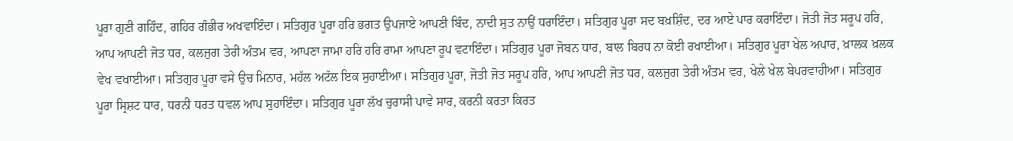ਪੂਰਾ ਗੁਣੀ ਗਹਿੰਦ, ਗਹਿਰ ਗੰਭੀਰ ਅਖਵਾਇੰਦਾ। ਸਤਿਗੁਰ ਪੂਰਾ ਹਰਿ ਭਗਤ ਉਪਜਾਏ ਆਪਣੀ ਬਿੰਦ, ਨਾਦੀ ਸੁਤ ਨਾਉਂ ਧਰਾਇੰਦਾ। ਸਤਿਗੁਰ ਪੂਰਾ ਸਦ ਬਖ਼ਸ਼ਿੰਦ, ਦਰ ਆਏ ਪਾਰ ਕਰਾਇੰਦਾ। ਜੋਤੀ ਜੋਤ ਸਰੂਪ ਹਰਿ, ਆਪ ਆਪਣੀ ਜੋਤ ਧਰ, ਕਲਜੁਗ ਤੇਰੀ ਅੰਤਮ ਵਰ, ਆਪਣਾ ਜਾਮਾ ਹਰਿ ਹਰਿ ਰਾਮਾ ਆਪਣਾ ਰੂਪ ਵਟਾਇੰਦਾ। ਸਤਿਗੁਰ ਪੂਰਾ ਜੋਬਨ ਧਾਰ, ਬਾਲ ਬਿਰਧ ਨਾ ਕੋਈ ਰਖਾਈਆ। ਸਤਿਗੁਰ ਪੂਰਾ ਖੇਲ ਅਪਾਰ, ਖ਼ਾਲਕ ਖ਼ਲਕ ਵੇਖ ਵਖਾਈਆ। ਸਤਿਗੁਰ ਪੂਰਾ ਵਸੇ ਉਚ ਮਿਨਾਰ, ਮਹੱਲ ਅਟੱਲ ਇਕ ਸੁਹਾਈਆ। ਸਤਿਗੁਰ ਪੂਰਾ, ਜੋਤੀ ਜੋਤ ਸਰੂਪ ਹਰਿ, ਆਪ ਆਪਣੀ ਜੋਤ ਧਰ, ਕਲਜੁਗ ਤੇਰੀ ਅੰਤਮ ਵਰ, ਖੇਲੇ ਖੇਲ ਬੇਪਰਵਾਹੀਆ। ਸਤਿਗੁਰ ਪੂਰਾ ਸ੍ਰਿਸ਼ਟ ਧਾਰ, ਧਰਨੀ ਧਰਤ ਧਵਲ ਆਪ ਸੁਹਾਇੰਦਾ। ਸਤਿਗੁਰ ਪੂਰਾ ਲੱਖ ਚੁਰਾਸੀ ਪਾਵੇ ਸਾਰ, ਕਰਨੀ ਕਰਤਾ ਕਿਰਤ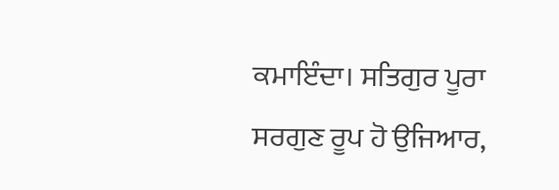ਕਮਾਇੰਦਾ। ਸਤਿਗੁਰ ਪੂਰਾ ਸਰਗੁਣ ਰੂਪ ਹੋ ਉਜਿਆਰ,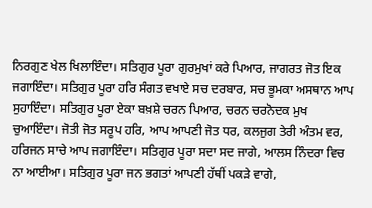ਨਿਰਗੁਣ ਖੇਲ ਖਿਲਾਇੰਦਾ। ਸਤਿਗੁਰ ਪੂਰਾ ਗੁਰਮੁਖਾਂ ਕਰੇ ਪਿਆਰ, ਜਾਗਰਤ ਜੋਤ ਇਕ ਜਗਾਇੰਦਾ। ਸਤਿਗੁਰ ਪੂਰਾ ਹਰਿ ਸੰਗਤ ਵਖਾਏ ਸਚ ਦਰਬਾਰ, ਸਚ ਭੂਮਕਾ ਅਸਥਾਨ ਆਪ ਸੁਹਾਇੰਦਾ। ਸਤਿਗੁਰ ਪੂਰਾ ਏਕਾ ਬਖ਼ਸ਼ੇ ਚਰਨ ਪਿਆਰ, ਚਰਨ ਚਰਨੋਦਕ ਮੁਖ ਚੁਆਇੰਦਾ। ਜੋਤੀ ਜੋਤ ਸਰੂਪ ਹਰਿ, ਆਪ ਆਪਣੀ ਜੋਤ ਧਰ, ਕਲਜੁਗ ਤੇਰੀ ਅੰਤਮ ਵਰ, ਹਰਿਜਨ ਸਾਚੇ ਆਪ ਜਗਾਇੰਦਾ। ਸਤਿਗੁਰ ਪੂਰਾ ਸਦਾ ਸਦ ਜਾਗੇ, ਆਲਸ ਨਿੰਦਰਾ ਵਿਚ ਨਾ ਆਈਆ। ਸਤਿਗੁਰ ਪੂਰਾ ਜਨ ਭਗਤਾਂ ਆਪਣੀ ਹੱਥੀਂ ਪਕੜੇ ਵਾਗੇ,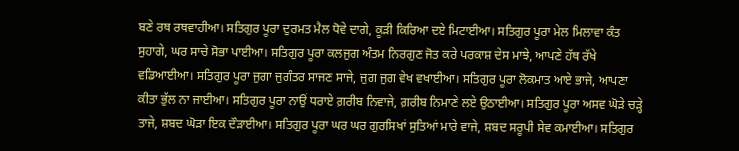ਬਣੇ ਰਥ ਰਥਵਾਹੀਆ। ਸਤਿਗੁਰ ਪੂਰਾ ਦੁਰਮਤ ਮੈਲ ਧੋਵੇ ਦਾਗੇ, ਕੂੜੀ ਕਿਰਿਆ ਦਏ ਮਿਟਾਈਆ। ਸਤਿਗੁਰ ਪੂਰਾ ਮੇਲ ਮਿਲਾਵਾ ਕੰਤ ਸੁਹਾਗੇ, ਘਰ ਸਾਚੇ ਸੋਭਾ ਪਾਈਆ। ਸਤਿਗੁਰ ਪੂਰਾ ਕਲਜੁਗ ਅੰਤਮ ਨਿਰਗੁਣ ਜੋਤ ਕਰੇ ਪਰਕਾਸ਼ ਦੇਸ ਮਾਝੇ, ਆਪਣੇ ਹੱਥ ਰੱਖੇ ਵਡਿਆਈਆ। ਸਤਿਗੁਰ ਪੂਰਾ ਜੁਗਾ ਜੁਗੰਤਰ ਸਾਜਣ ਸਾਜੇ, ਜੁਗ ਜੁਗ ਵੇਖ ਵਖਾਈਆ। ਸਤਿਗੁਰ ਪੂਰਾ ਲੋਕਮਾਤ ਆਏ ਭਾਜੇ, ਆਪਣਾ ਕੀਤਾ ਭੁੱਲ ਨਾ ਜਾਈਆ। ਸਤਿਗੁਰ ਪੂਰਾ ਨਾਉਂ ਧਰਾਏ ਗ਼ਰੀਬ ਨਿਵਾਜੇ, ਗ਼ਰੀਬ ਨਿਮਾਣੇ ਲਏ ਉਠਾਈਆ। ਸਤਿਗੁਰ ਪੂਰਾ ਅਸਵ ਘੋੜੇ ਚੜ੍ਹੇ ਤਾਜੇ, ਸ਼ਬਦ ਘੋੜਾ ਇਕ ਦੌੜਾਈਆ। ਸਤਿਗੁਰ ਪੂਰਾ ਘਰ ਘਰ ਗੁਰਸਿਖਾਂ ਸੁਤਿਆਂ ਮਾਰੇ ਵਾਜੇ, ਸ਼ਬਦ ਸਰੂਪੀ ਸੇਵ ਕਮਾਈਆ। ਸਤਿਗੁਰ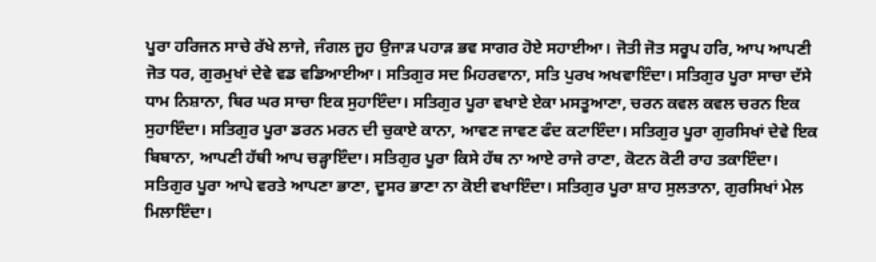ਪੂਰਾ ਹਰਿਜਨ ਸਾਚੇ ਰੱਖੇ ਲਾਜੇ, ਜੰਗਲ ਜੂਹ ਉਜਾੜ ਪਹਾੜ ਭਵ ਸਾਗਰ ਹੋਏ ਸਹਾਈਆ। ਜੋਤੀ ਜੋਤ ਸਰੂਪ ਹਰਿ, ਆਪ ਆਪਣੀ ਜੋਤ ਧਰ, ਗੁਰਮੁਖਾਂ ਦੇਵੇ ਵਡ ਵਡਿਆਈਆ। ਸਤਿਗੁਰ ਸਦ ਮਿਹਰਵਾਨਾ, ਸਤਿ ਪੁਰਖ ਅਖਵਾਇੰਦਾ। ਸਤਿਗੁਰ ਪੂਰਾ ਸਾਚਾ ਦੱਸੇ ਧਾਮ ਨਿਸ਼ਾਨਾ, ਥਿਰ ਘਰ ਸਾਚਾ ਇਕ ਸੁਹਾਇੰਦਾ। ਸਤਿਗੁਰ ਪੂਰਾ ਵਖਾਏ ਏਕਾ ਮਸਤੂਆਣਾ, ਚਰਨ ਕਵਲ ਕਵਲ ਚਰਨ ਇਕ ਸੁਹਾਇੰਦਾ। ਸਤਿਗੁਰ ਪੂਰਾ ਡਰਨ ਮਰਨ ਦੀ ਚੁਕਾਏ ਕਾਨਾ, ਆਵਣ ਜਾਵਣ ਫੰਦ ਕਟਾਇੰਦਾ। ਸਤਿਗੁਰ ਪੂਰਾ ਗੁਰਸਿਖਾਂ ਦੇਵੇ ਇਕ ਬਿਬਾਨਾ, ਆਪਣੀ ਹੱਥੀ ਆਪ ਚੜ੍ਹਾਇੰਦਾ। ਸਤਿਗੁਰ ਪੂਰਾ ਕਿਸੇ ਹੱਥ ਨਾ ਆਏ ਰਾਜੇ ਰਾਣਾ, ਕੋਟਨ ਕੋਟੀ ਰਾਹ ਤਕਾਇੰਦਾ। ਸਤਿਗੁਰ ਪੂਰਾ ਆਪੇ ਵਰਤੇ ਆਪਣਾ ਭਾਣਾ, ਦੂਸਰ ਭਾਣਾ ਨਾ ਕੋਈ ਵਖਾਇੰਦਾ। ਸਤਿਗੁਰ ਪੂਰਾ ਸ਼ਾਹ ਸੁਲਤਾਨਾ, ਗੁਰਸਿਖਾਂ ਮੇਲ ਮਿਲਾਇੰਦਾ।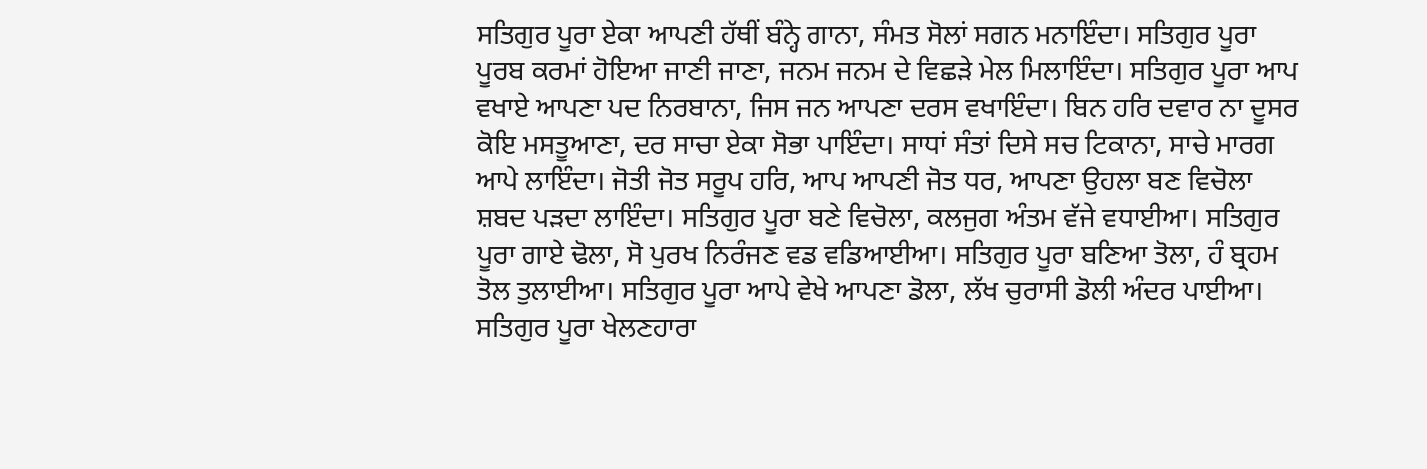ਸਤਿਗੁਰ ਪੂਰਾ ਏਕਾ ਆਪਣੀ ਹੱਥੀਂ ਬੰਨ੍ਹੇ ਗਾਨਾ, ਸੰਮਤ ਸੋਲਾਂ ਸਗਨ ਮਨਾਇੰਦਾ। ਸਤਿਗੁਰ ਪੂਰਾ ਪੂਰਬ ਕਰਮਾਂ ਹੋਇਆ ਜਾਣੀ ਜਾਣਾ, ਜਨਮ ਜਨਮ ਦੇ ਵਿਛੜੇ ਮੇਲ ਮਿਲਾਇੰਦਾ। ਸਤਿਗੁਰ ਪੂਰਾ ਆਪ ਵਖਾਏ ਆਪਣਾ ਪਦ ਨਿਰਬਾਨਾ, ਜਿਸ ਜਨ ਆਪਣਾ ਦਰਸ ਵਖਾਇੰਦਾ। ਬਿਨ ਹਰਿ ਦਵਾਰ ਨਾ ਦੂਸਰ ਕੋਇ ਮਸਤੂਆਣਾ, ਦਰ ਸਾਚਾ ਏਕਾ ਸੋਭਾ ਪਾਇੰਦਾ। ਸਾਧਾਂ ਸੰਤਾਂ ਦਿਸੇ ਸਚ ਟਿਕਾਨਾ, ਸਾਚੇ ਮਾਰਗ ਆਪੇ ਲਾਇੰਦਾ। ਜੋਤੀ ਜੋਤ ਸਰੂਪ ਹਰਿ, ਆਪ ਆਪਣੀ ਜੋਤ ਧਰ, ਆਪਣਾ ਉਹਲਾ ਬਣ ਵਿਚੋਲਾ ਸ਼ਬਦ ਪੜਦਾ ਲਾਇੰਦਾ। ਸਤਿਗੁਰ ਪੂਰਾ ਬਣੇ ਵਿਚੋਲਾ, ਕਲਜੁਗ ਅੰਤਮ ਵੱਜੇ ਵਧਾਈਆ। ਸਤਿਗੁਰ ਪੂਰਾ ਗਾਏ ਢੋਲਾ, ਸੋ ਪੁਰਖ ਨਿਰੰਜਣ ਵਡ ਵਡਿਆਈਆ। ਸਤਿਗੁਰ ਪੂਰਾ ਬਣਿਆ ਤੋਲਾ, ਹੰ ਬ੍ਰਹਮ ਤੋਲ ਤੁਲਾਈਆ। ਸਤਿਗੁਰ ਪੂਰਾ ਆਪੇ ਵੇਖੇ ਆਪਣਾ ਡੋਲਾ, ਲੱਖ ਚੁਰਾਸੀ ਡੋਲੀ ਅੰਦਰ ਪਾਈਆ। ਸਤਿਗੁਰ ਪੂਰਾ ਖੇਲਣਹਾਰਾ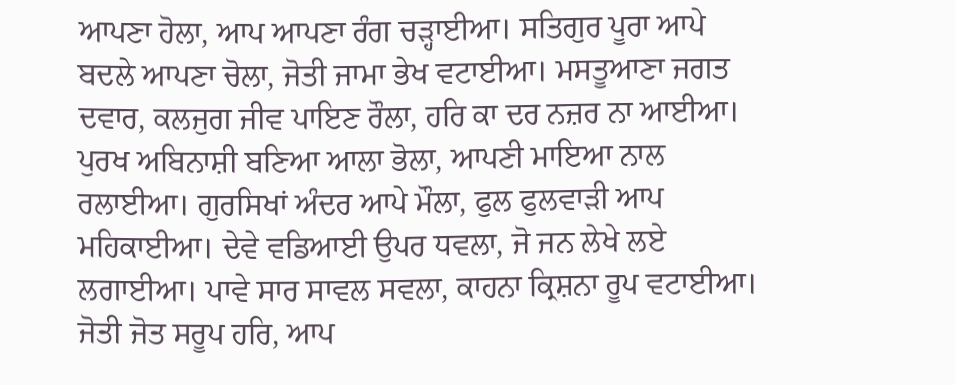ਆਪਣਾ ਹੋਲਾ, ਆਪ ਆਪਣਾ ਰੰਗ ਚੜ੍ਹਾਈਆ। ਸਤਿਗੁਰ ਪੂਰਾ ਆਪੇ ਬਦਲੇ ਆਪਣਾ ਚੋਲਾ, ਜੋਤੀ ਜਾਮਾ ਭੇਖ ਵਟਾਈਆ। ਮਸਤੂਆਣਾ ਜਗਤ ਦਵਾਰ, ਕਲਜੁਗ ਜੀਵ ਪਾਇਣ ਰੌਲਾ, ਹਰਿ ਕਾ ਦਰ ਨਜ਼ਰ ਨਾ ਆਈਆ। ਪੁਰਖ ਅਬਿਨਾਸ਼ੀ ਬਣਿਆ ਆਲਾ ਭੋਲਾ, ਆਪਣੀ ਮਾਇਆ ਨਾਲ ਰਲਾਈਆ। ਗੁਰਸਿਖਾਂ ਅੰਦਰ ਆਪੇ ਮੌਲਾ, ਫੁਲ ਫੁਲਵਾੜੀ ਆਪ ਮਹਿਕਾਈਆ। ਦੇਵੇ ਵਡਿਆਈ ਉਪਰ ਧਵਲਾ, ਜੋ ਜਨ ਲੇਖੇ ਲਏ ਲਗਾਈਆ। ਪਾਵੇ ਸਾਰ ਸਾਵਲ ਸਵਲਾ, ਕਾਹਨਾ ਕ੍ਰਿਸ਼ਨਾ ਰੂਪ ਵਟਾਈਆ। ਜੋਤੀ ਜੋਤ ਸਰੂਪ ਹਰਿ, ਆਪ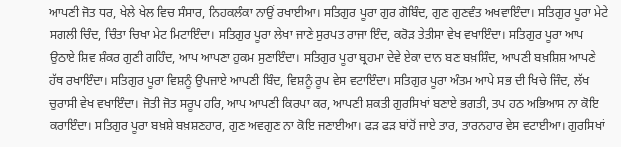ਆਪਣੀ ਜੋਤ ਧਰ, ਖੇਲੇ ਖੇਲ ਵਿਚ ਸੰਸਾਰ, ਨਿਹਕਲੰਕਾ ਨਾਉਂ ਰਖਾਈਆ। ਸਤਿਗੁਰ ਪੂਰਾ ਗੁਰ ਗੋਬਿੰਦ, ਗੁਣ ਗੁਣਵੰਤ ਅਖਵਾਇੰਦਾ। ਸਤਿਗੁਰ ਪੂਰਾ ਮੇਟੇ ਸਗਲੀ ਚਿੰਦ, ਚਿੰਤਾ ਚਿਖਾ ਮੇਟ ਮਿਟਾਇੰਦਾ। ਸਤਿਗੁਰ ਪੂਰਾ ਲੇਖਾ ਜਾਣੇ ਸੁਰਪਤ ਰਾਜਾ ਇੰਦ, ਕਰੋੜ ਤੇਤੀਸਾ ਵੇਖ ਵਖਾਇੰਦਾ। ਸਤਿਗੁਰ ਪੂਰਾ ਆਪ ਉਠਾਏ ਸ਼ਿਵ ਸ਼ੰਕਰ ਗੁਣੀ ਗਹਿੰਦ, ਆਪ ਆਪਣਾ ਹੁਕਮ ਸੁਣਾਇੰਦਾ। ਸਤਿਗੁਰ ਪੂਰਾ ਬ੍ਰਹਮਾ ਦੇਵੇ ਏਕਾ ਦਾਨ ਬਣ ਬਖ਼ਸ਼ਿੰਦ, ਆਪਣੀ ਬਖ਼ਸ਼ਿਸ਼ ਆਪਣੇ ਹੱਥ ਰਖਾਇੰਦਾ। ਸਤਿਗੁਰ ਪੂਰਾ ਵਿਸ਼ਨੂੰ ਉਪਜਾਏ ਆਪਣੀ ਬਿੰਦ, ਵਿਸ਼ਨੂੰ ਰੂਪ ਵੇਸ ਵਟਾਇੰਦਾ। ਸਤਿਗੁਰ ਪੂਰਾ ਅੰਤਮ ਆਪੇ ਸਭ ਦੀ ਖਿਚੇ ਜਿੰਦ, ਲੱਖ ਚੁਰਾਸੀ ਵੇਖ ਵਖਾਇੰਦਾ। ਜੋਤੀ ਜੋਤ ਸਰੂਪ ਹਰਿ, ਆਪ ਆਪਣੀ ਕਿਰਪਾ ਕਰ, ਆਪਣੀ ਸ਼ਕਤੀ ਗੁਰਸਿਖਾਂ ਬਣਾਏ ਭਗਤੀ, ਤਪ ਹਠ ਅਭਿਆਸ ਨਾ ਕੋਇ ਕਰਾਇੰਦਾ। ਸਤਿਗੁਰ ਪੂਰਾ ਬਖ਼ਸ਼ੇ ਬਖ਼ਸ਼ਣਹਾਰ, ਗੁਣ ਅਵਗੁਣ ਨਾ ਕੋਇ ਜਣਾਈਆ। ਫੜ ਫੜ ਬਾਂਹੋਂ ਜਾਏ ਤਾਰ, ਤਾਰਨਹਾਰ ਵੇਸ ਵਟਾਈਆ। ਗੁਰਸਿਖਾਂ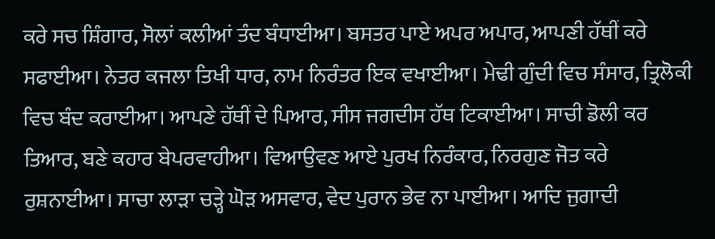ਕਰੇ ਸਚ ਸ਼ਿੰਗਾਰ, ਸੋਲਾਂ ਕਲੀਆਂ ਤੰਦ ਬੰਧਾਈਆ। ਬਸਤਰ ਪਾਏ ਅਪਰ ਅਪਾਰ, ਆਪਣੀ ਹੱਥੀਂ ਕਰੇ ਸਫਾਈਆ। ਨੇਤਰ ਕਜਲਾ ਤਿਖੀ ਧਾਰ, ਨਾਮ ਨਿਰੰਤਰ ਇਕ ਵਖਾਈਆ। ਮੇਢੀ ਗੁੰਦੀ ਵਿਚ ਸੰਸਾਰ, ਤ੍ਰਿਲੋਕੀ ਵਿਚ ਬੰਦ ਕਰਾਈਆ। ਆਪਣੇ ਹੱਥੀਂ ਦੇ ਪਿਆਰ, ਸੀਸ ਜਗਦੀਸ ਹੱਥ ਟਿਕਾਈਆ। ਸਾਚੀ ਡੋਲੀ ਕਰ ਤਿਆਰ, ਬਣੇ ਕਹਾਰ ਬੇਪਰਵਾਹੀਆ। ਵਿਆਉਵਣ ਆਏ ਪੁਰਖ ਨਿਰੰਕਾਰ, ਨਿਰਗੁਣ ਜੋਤ ਕਰੇ ਰੁਸ਼ਨਾਈਆ। ਸਾਚਾ ਲਾੜਾ ਚੜ੍ਹੇ ਘੋੜ ਅਸਵਾਰ, ਵੇਦ ਪੁਰਾਨ ਭੇਵ ਨਾ ਪਾਈਆ। ਆਦਿ ਜੁਗਾਦੀ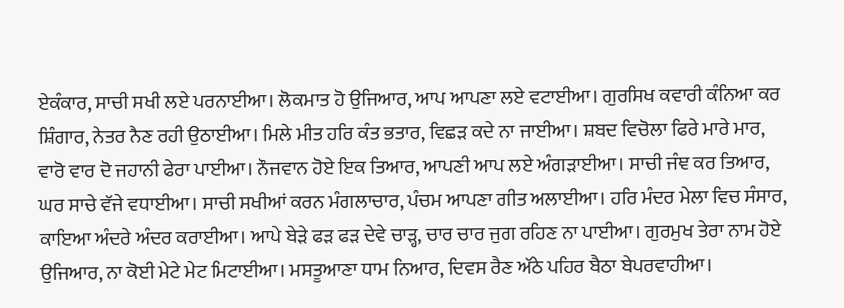ਏਕੰਕਾਰ, ਸਾਚੀ ਸਖੀ ਲਏ ਪਰਨਾਈਆ। ਲੋਕਮਾਤ ਹੋ ਉਜਿਆਰ, ਆਪ ਆਪਣਾ ਲਏ ਵਟਾਈਆ। ਗੁਰਸਿਖ ਕਵਾਰੀ ਕੰਨਿਆ ਕਰ ਸ਼ਿੰਗਾਰ, ਨੇਤਰ ਨੈਣ ਰਹੀ ਉਠਾਈਆ। ਮਿਲੇ ਮੀਤ ਹਰਿ ਕੰਤ ਭਤਾਰ, ਵਿਛੜ ਕਦੇ ਨਾ ਜਾਈਆ। ਸ਼ਬਦ ਵਿਚੋਲਾ ਫਿਰੇ ਮਾਰੇ ਮਾਰ, ਵਾਰੋ ਵਾਰ ਦੋ ਜਹਾਨੀ ਫੇਰਾ ਪਾਈਆ। ਨੌਜਵਾਨ ਹੋਏ ਇਕ ਤਿਆਰ, ਆਪਣੀ ਆਪ ਲਏ ਅੰਗੜਾਈਆ। ਸਾਚੀ ਜੰਞ ਕਰ ਤਿਆਰ, ਘਰ ਸਾਚੇ ਵੱਜੇ ਵਧਾਈਆ। ਸਾਚੀ ਸਖੀਆਂ ਕਰਨ ਮੰਗਲਾਚਾਰ, ਪੰਚਮ ਆਪਣਾ ਗੀਤ ਅਲਾਈਆ। ਹਰਿ ਮੰਦਰ ਮੇਲਾ ਵਿਚ ਸੰਸਾਰ, ਕਾਇਆ ਅੰਦਰੇ ਅੰਦਰ ਕਰਾਈਆ। ਆਪੇ ਬੇੜੇ ਫੜ ਫੜ ਦੇਵੇ ਚਾੜ੍ਹ, ਚਾਰ ਚਾਰ ਜੁਗ ਰਹਿਣ ਨਾ ਪਾਈਆ। ਗੁਰਮੁਖ ਤੇਰਾ ਨਾਮ ਹੋਏ ਉਜਿਆਰ, ਨਾ ਕੋਈ ਮੇਟੇ ਮੇਟ ਮਿਟਾਈਆ। ਮਸਤੂਆਣਾ ਧਾਮ ਨਿਆਰ, ਦਿਵਸ ਰੈਣ ਅੱਠੇ ਪਹਿਰ ਬੈਠਾ ਬੇਪਰਵਾਹੀਆ।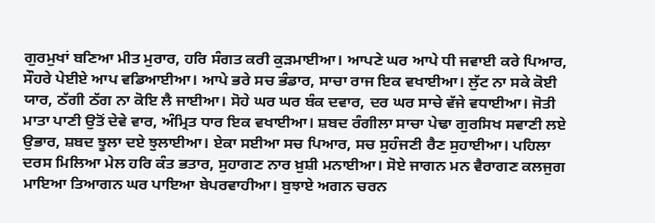ਗੁਰਮੁਖਾਂ ਬਣਿਆ ਮੀਤ ਮੁਰਾਰ, ਹਰਿ ਸੰਗਤ ਕਰੀ ਕੁੜਮਾਈਆ। ਆਪਣੇ ਘਰ ਆਪੇ ਧੀ ਜਵਾਈ ਕਰੇ ਪਿਆਰ, ਸੌਹਰੇ ਪੇਈਏ ਆਪ ਵਡਿਆਈਆ। ਆਪੇ ਭਰੇ ਸਚ ਭੰਡਾਰ, ਸਾਚਾ ਰਾਜ ਇਕ ਵਖਾਈਆ। ਲੁੱਟ ਨਾ ਸਕੇ ਕੋਈ ਯਾਰ, ਠੱਗੀ ਠੱਗ ਨਾ ਕੋਇ ਲੈ ਜਾਈਆ। ਸੋਹੇ ਘਰ ਘਰ ਬੰਕ ਦਵਾਰ, ਦਰ ਘਰ ਸਾਚੇ ਵੱਜੇ ਵਧਾਈਆ। ਜੋਤੀ ਮਾਤਾ ਪਾਣੀ ਉਤੋਂ ਦੇਵੇ ਵਾਰ, ਅੰਮ੍ਰਿਤ ਧਾਰ ਇਕ ਵਖਾਈਆ। ਸ਼ਬਦ ਰੰਗੀਲਾ ਸਾਚਾ ਪੇਢਾ ਗੁਰਸਿਖ ਸਵਾਣੀ ਲਏ ਉਭਾਰ, ਸ਼ਬਦ ਝੂਲਾ ਦਏ ਝੁਲਾਈਆ। ਏਕਾ ਸਈਆ ਸਚ ਪਿਆਰ, ਸਚ ਸੁਹੰਜਣੀ ਰੈਣ ਸੁਹਾਈਆ। ਪਹਿਲਾ ਦਰਸ ਮਿਲਿਆ ਮੇਲ ਹਰਿ ਕੰਤ ਭਤਾਰ, ਸੁਹਾਗਣ ਨਾਰ ਖ਼ੁਸ਼ੀ ਮਨਾਈਆ। ਸੋਏ ਜਾਗਨ ਮਨ ਵੈਰਾਗਣ ਕਲਜੁਗ ਮਾਇਆ ਤਿਆਗਨ ਘਰ ਪਾਇਆ ਬੇਪਰਵਾਹੀਆ। ਬੁਝਾਏ ਅਗਨ ਚਰਨ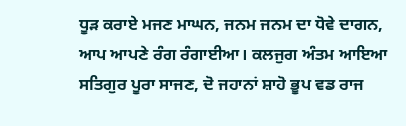ਧੂੜ ਕਰਾਏ ਮਜਣ ਮਾਘਨ, ਜਨਮ ਜਨਮ ਦਾ ਧੋਵੇ ਦਾਗਨ, ਆਪ ਆਪਣੇ ਰੰਗ ਰੰਗਾਈਆ। ਕਲਜੁਗ ਅੰਤਮ ਆਇਆ ਸਤਿਗੁਰ ਪੂਰਾ ਸਾਜਣ, ਦੋ ਜਹਾਨਾਂ ਸ਼ਾਹੋ ਭੂਪ ਵਡ ਰਾਜ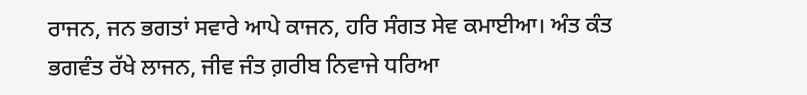ਰਾਜਨ, ਜਨ ਭਗਤਾਂ ਸਵਾਰੇ ਆਪੇ ਕਾਜਨ, ਹਰਿ ਸੰਗਤ ਸੇਵ ਕਮਾਈਆ। ਅੰਤ ਕੰਤ ਭਗਵੰਤ ਰੱਖੇ ਲਾਜਨ, ਜੀਵ ਜੰਤ ਗ਼ਰੀਬ ਨਿਵਾਜੇ ਧਰਿਆ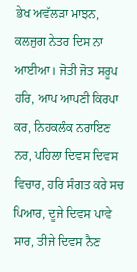ਭੇਖ ਅਵੱਲੜਾ ਮਾਝਨ, ਕਲਜੁਗ ਨੇਤਰ ਦਿਸ ਨਾ ਆਈਆ। ਜੋਤੀ ਜੋਤ ਸਰੂਪ ਹਰਿ, ਆਪ ਆਪਣੀ ਕਿਰਪਾ ਕਰ, ਨਿਹਕਲੰਕ ਨਰਾਇਣ ਨਰ, ਪਹਿਲਾ ਦਿਵਸ ਦਿਵਸ ਵਿਚਾਰ, ਹਰਿ ਸੰਗਤ ਕਰੇ ਸਚ ਪਿਆਰ, ਦੂਜੇ ਦਿਵਸ ਪਾਵੇ ਸਾਰ, ਤੀਜੇ ਦਿਵਸ ਨੈਣ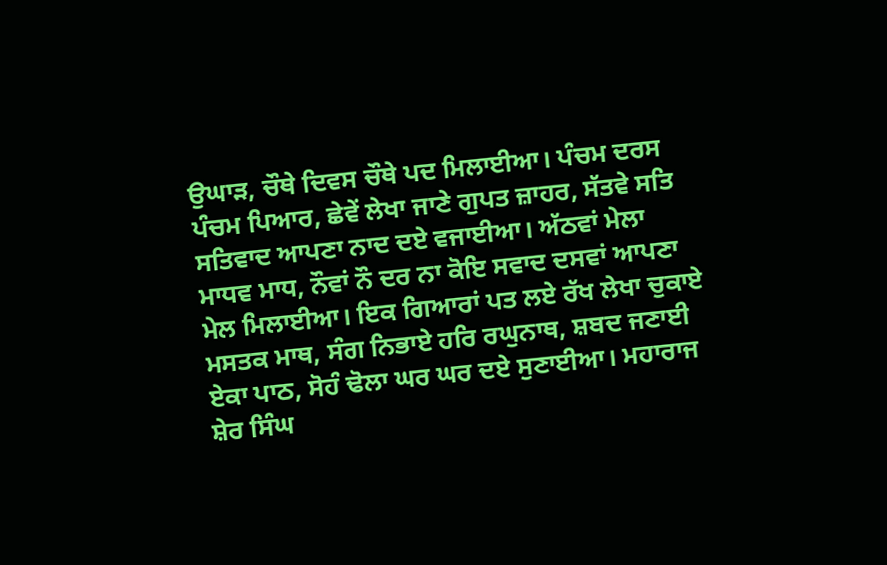ਉਘਾੜ, ਚੌਥੇ ਦਿਵਸ ਚੌਥੇ ਪਦ ਮਿਲਾਈਆ। ਪੰਚਮ ਦਰਸ ਪੰਚਮ ਪਿਆਰ, ਛੇਵੇਂ ਲੇਖਾ ਜਾਣੇ ਗੁਪਤ ਜ਼ਾਹਰ, ਸੱਤਵੇ ਸਤਿ ਸਤਿਵਾਦ ਆਪਣਾ ਨਾਦ ਦਏ ਵਜਾਈਆ। ਅੱਠਵਾਂ ਮੇਲਾ ਮਾਧਵ ਮਾਧ, ਨੌਵਾਂ ਨੌ ਦਰ ਨਾ ਕੋਇ ਸਵਾਦ ਦਸਵਾਂ ਆਪਣਾ ਮੇਲ ਮਿਲਾਈਆ। ਇਕ ਗਿਆਰਾਂ ਪਤ ਲਏ ਰੱਖ ਲੇਖਾ ਚੁਕਾਏ ਮਸਤਕ ਮਾਥ, ਸੰਗ ਨਿਭਾਏ ਹਰਿ ਰਘੁਨਾਥ, ਸ਼ਬਦ ਜਣਾਈ ਏਕਾ ਪਾਠ, ਸੋਹੰ ਢੋਲਾ ਘਰ ਘਰ ਦਏ ਸੁਣਾਈਆ। ਮਹਾਰਾਜ ਸ਼ੇਰ ਸਿੰਘ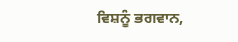ਵਿਸ਼ਨੂੰ ਭਗਵਾਨ,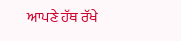ਆਪਣੇ ਹੱਥ ਰੱਖੇ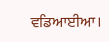ਵਡਿਆਈਆ।